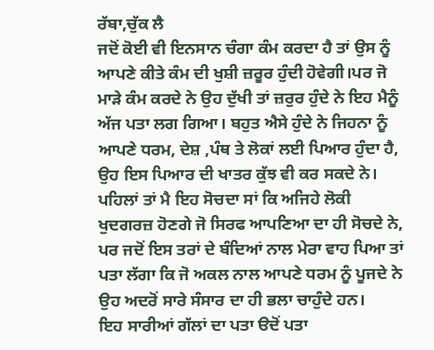ਰੱਬਾ,ਚੁੱਕ ਲੈ
ਜਦੋਂ ਕੋਈ ਵੀ ਇਨਸਾਨ ਚੰਗਾ ਕੰਮ ਕਰਦਾ ਹੈ ਤਾਂ ਉਸ ਨੂੰ ਆਪਣੇ ਕੀਤੇ ਕੰਮ ਦੀ ਖੁਸ਼ੀ ਜ਼ਰੂਰ ਹੁੰਦੀ ਹੋਵੇਗੀ।ਪਰ ਜੋ ਮਾੜੇ ਕੰਮ ਕਰਦੇ ਨੇ ਉਹ ਦੁੱਖੀ ਤਾਂ ਜ਼ਰੁਰ ਹੁੰਦੇ ਨੇ ਇਹ ਮੈਨੂੰ ਅੱਜ ਪਤਾ ਲਗ ਗਿਆ। ਬਹੁਤ ਐਸੇ ਹੁੰਦੇ ਨੇ ਜਿਹਨਾ ਨੂੰ ਆਪਣੇ ਧਰਮ, ਦੇਸ਼ ,ਪੰਥ ਤੇ ਲੋਕਾਂ ਲਈ ਪਿਆਰ ਹੁੰਦਾ ਹੈ, ਉਹ ਇਸ ਪਿਆਰ ਦੀ ਖਾਤਰ ਕੁੱਝ ਵੀ ਕਰ ਸਕਦੇ ਨੇ। ਪਹਿਲਾਂ ਤਾਂ ਮੈ ਇਹ ਸੋਚਦਾ ਸਾਂ ਕਿ ਅਜਿਹੇ ਲੋਕੀ ਖੁਦਗਰਜ਼ ਹੋਣਗੇ ਜੋ ਸਿਰਫ ਆਪਣਿਆ ਦਾ ਹੀ ਸੋਚਦੇ ਨੇ, ਪਰ ਜਦੋਂ ਇਸ ਤਰਾਂ ਦੇ ਬੰਦਿਆਂ ਨਾਲ ਮੇਰਾ ਵਾਹ ਪਿਆ ਤਾਂ ਪਤਾ ਲੱਗਾ ਕਿ ਜੋ ਅਕਲ ਨਾਲ ਆਪਣੇ ਧਰਮ ਨੂੰ ਪੂਜਦੇ ਨੇ ਉਹ ਅਦਰੋਂ ਸਾਰੇ ਸੰਸਾਰ ਦਾ ਹੀ ਭਲਾ ਚਾਹੁੰਦੇ ਹਨ।
ਇਹ ਸਾਰੀਆਂ ਗੱਲਾਂ ਦਾ ਪਤਾ ੳਦੋਂ ਪਤਾ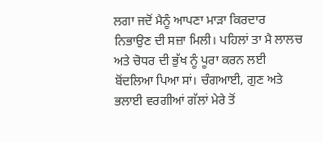ਲਗਾ ਜਦੋਂ ਮੈਨੂੰ ਆਪਣਾ ਮਾੜਾ ਕਿਰਦਾਰ ਨਿਭਾਉਣ ਦੀ ਸਜ਼ਾ ਮਿਲੀ। ਪਹਿਲਾਂ ਤਾ ਮੈ ਲਾਲਚ ਅਤੇ ਚੋਧਰ ਦੀ ਭੁੱਖ ਨੂੰ ਪੂਰਾ ਕਰਨ ਲਈ ਬੋਂਦਲਿਆ ਪਿਆ ਸਾਂ। ਚੰਗਆਈ, ਗੁਣ ਅਤੇ ਭਲਾਈ ਵਰਗੀਆਂ ਗੱਲਾਂ ਮੇਰੇ ਤੋਂ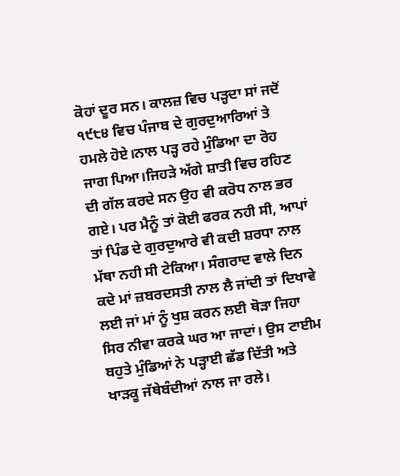ਕੋਹਾਂ ਦੂਰ ਸਨ। ਕਾਲਜ਼ ਵਿਚ ਪੜ੍ਹਦਾ ਸਾਂ ਜਦੋਂ ੧੯੮੪ ਵਿਚ ਪੰਜਾਬ ਦੇ ਗੁਰਦੁਆਰਿਆਂ ਤੇ ਹਮਲੇ ਹੋਏ।ਨਾਲ ਪੜ੍ਹ ਰਹੇ ਮੁੰਡਿਆ ਦਾ ਰੋਹ ਜਾਗ ਪਿਆ।ਜਿਹੜੇ ਅੱਗੇ ਸ਼ਾਤੀ ਵਿਚ ਰਹਿਣ ਦੀ ਗੱਲ ਕਰਦੇ ਸਨ ਉਹ ਵੀ ਕਰੋਧ ਨਾਲ ਭਰ ਗਏ। ਪਰ ਮੈਨੂੰ ਤਾਂ ਕੋਈ ਫਰਕ ਨਹੀ ਸੀ, ਆਪਾਂ ਤਾਂ ਪਿੰਡ ਦੇ ਗੁਰਦੁਆਰੇ ਵੀ ਕਦੀ ਸ਼ਰਧਾ ਨਾਲ ਮੱਥਾ ਨਹੀ ਸੀ ਟੇਕਿਆ। ਸੰਗਰਾਦ ਵਾਲੇ ਦਿਨ ਕਦੇ ਮਾਂ ਜ਼ਬਰਦਸਤੀ ਨਾਲ ਲੈ ਜਾਂਦੀ ਤਾਂ ਦਿਖਾਵੇ ਲਈ ਜਾਂ ਮਾਂ ਨੂੰ ਖੁਸ਼ ਕਰਨ ਲਈ ਥੋੜਾ ਜਿਹਾ ਸਿਰ ਨੀਵਾ ਕਰਕੇ ਘਰ ਆ ਜਾਦਾਂ। ਉਸ ਟਾਈਮ ਬਹੁਤੇ ਮੁੰਡਿਆਂ ਨੇ ਪੜ੍ਹਾਈ ਛੱਡ ਦਿੱਤੀ ਅਤੇ ਖਾੜਕੂ ਜੱਥੇਬੰਦੀਆਂ ਨਾਲ ਜਾ ਰਲੇ।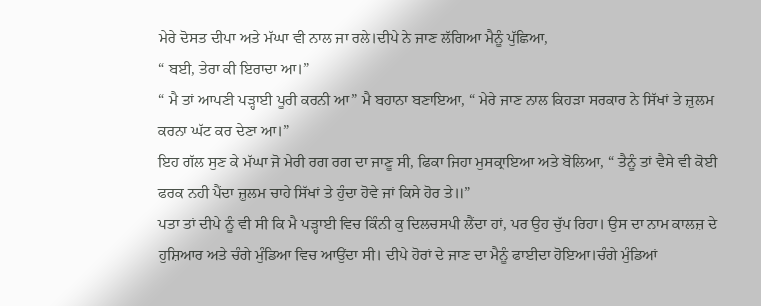ਮੇਰੇ ਦੋਸਤ ਦੀਪਾ ਅਤੇ ਮੱਘਾ ਵੀ ਨਾਲ ਜਾ ਰਲੇ।ਦੀਪੇ ਨੇ ਜਾਣ ਲੱਗਿਆ ਮੈਨੂੰ ਪੁੱਛਿਆ,
“ ਬਈ, ਤੇਰਾ ਕੀ ਇਰਾਦਾ ਆ।”
“ ਮੈ ਤਾਂ ਆਪਣੀ ਪੜ੍ਹਾਈ ਪੂਰੀ ਕਰਨੀ ਆ” ਮੈ ਬਹਾਨਾ ਬਣਾਇਆ, “ ਮੇਰੇ ਜਾਣ ਨਾਲ ਕਿਹੜਾ ਸਰਕਾਰ ਨੇ ਸਿੱਖਾਂ ਤੇ ਜ਼ੁਲਮ ਕਰਨਾ ਘੱਟ ਕਰ ਦੇਣਾ ਆ।”
ਇਹ ਗੱਲ ਸੁਣ ਕੇ ਮੱਘਾ ਜੋ ਮੇਰੀ ਰਗ ਰਗ ਦਾ ਜਾਣੂ ਸੀ, ਫਿਕਾ ਜਿਹਾ ਮੁਸਕ੍ਰਾਇਆ ਅਤੇ ਬੋਲਿਆ, “ ਤੈਨੂੰ ਤਾਂ ਵੈਸੇ ਵੀ ਕੋਈ ਫਰਕ ਨਹੀ ਪੈਂਦਾ ਜ਼ੁਲਮ ਚਾਹੇ ਸਿੱਖਾਂ ਤੇ ਹੁੰਦਾ ਹੋਵੇ ਜਾਂ ਕਿਸੇ ਹੋਰ ਤੇ॥”
ਪਤਾ ਤਾਂ ਦੀਪੇ ਨੂੰ ਵੀ ਸੀ ਕਿ ਮੈ ਪੜ੍ਹਾਈ ਵਿਚ ਕਿੰਨੀ ਕੁ ਦਿਲਚਸਪੀ ਲੈਂਦਾ ਹਾਂ, ਪਰ ਉਹ ਚੁੱਪ ਰਿਹਾ। ਉਸ ਦਾ ਨਾਮ ਕਾਲਜ਼ ਦੇ ਹੁਸ਼ਿਆਰ ਅਤੇ ਚੰਗੇ ਮੁੰਡਿਆ ਵਿਚ ਆਉਂਦਾ ਸੀ। ਦੀਪੇ ਹੋਰਾਂ ਦੇ ਜਾਣ ਦਾ ਮੈਨੂੰ ਫਾਈਦਾ ਹੋਇਆ।ਚੰਗੇ ਮੁੰਡਿਆਂ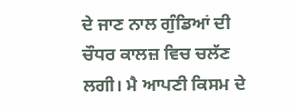ਦੇ ਜਾਣ ਨਾਲ ਗੁੰਡਿਆਂ ਦੀ ਚੌਧਰ ਕਾਲਜ਼ ਵਿਚ ਚਲੱਣ ਲਗੀ। ਮੈ ਆਪਣੀ ਕਿਸਮ ਦੇ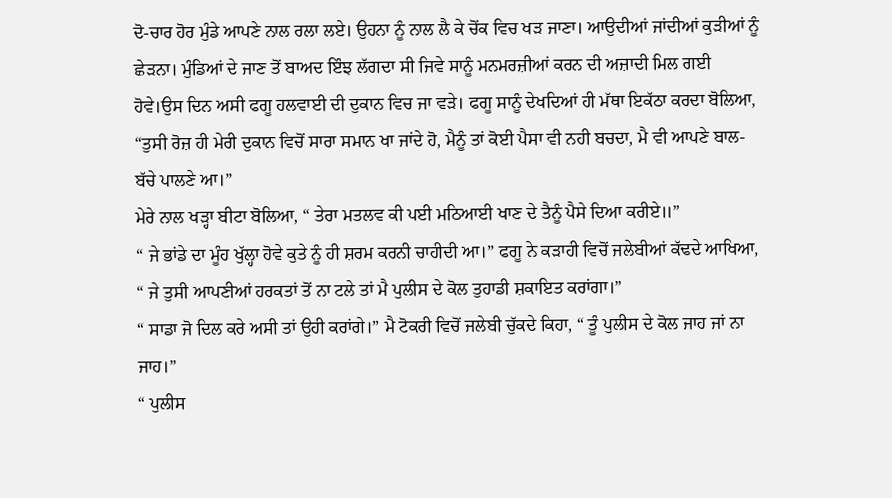ਦੋ-ਚਾਰ ਹੋਰ ਮੁੰਡੇ ਆਪਣੇ ਨਾਲ ਰਲਾ ਲਏ। ਉਹਨਾ ਨੂੰ ਨਾਲ ਲੈ ਕੇ ਚੋਂਕ ਵਿਚ ਖੜ ਜਾਣਾ। ਆਉਦੀਆਂ ਜਾਂਦੀਆਂ ਕੁੜੀਆਂ ਨੂੰ ਛੇੜਨਾ। ਮੁੰਡਿਆਂ ਦੇ ਜਾਣ ਤੋਂ ਬਾਅਦ ਇੰਝ ਲੱਗਦਾ ਸੀ ਜਿਵੇ ਸਾਨੂੰ ਮਨਮਰਜ਼ੀਆਂ ਕਰਨ ਦੀ ਅਜ਼ਾਦੀ ਮਿਲ ਗਈ ਹੋਵੇ।ਉਸ ਦਿਨ ਅਸੀ ਫਗੂ ਹਲਵਾਈ ਦੀ ਦੁਕਾਨ ਵਿਚ ਜਾ ਵੜੇ। ਫਗੂ ਸਾਨੂੰ ਦੇਖਦਿਆਂ ਹੀ ਮੱਥਾ ਇਕੱਠਾ ਕਰਦਾ ਬੋਲਿਆ,
“ਤੁਸੀ ਰੋਜ਼ ਹੀ ਮੇਰੀ ਦੁਕਾਨ ਵਿਚੋਂ ਸਾਰਾ ਸਮਾਨ ਖਾ ਜਾਂਦੇ ਹੋ, ਮੈਨੂੰ ਤਾਂ ਕੋਈ ਪੈਸਾ ਵੀ ਨਹੀ ਬਚਦਾ, ਮੈ ਵੀ ਆਪਣੇ ਬਾਲ- ਬੱਚੇ ਪਾਲਣੇ ਆ।”
ਮੇਰੇ ਨਾਲ ਖੜ੍ਹਾ ਬੀਟਾ ਬੋਲਿਆ, “ ਤੇਰਾ ਮਤਲਵ ਕੀ ਪਈ ਮਠਿਆਈ ਖਾਣ ਦੇ ਤੈਨੂੰ ਪੈਸੇ ਦਿਆ ਕਰੀਏ॥”
“ ਜੇ ਭਾਂਡੇ ਦਾ ਮੂੰਹ ਖੁੱਲ੍ਹਾ ਹੋਵੇ ਕੁਤੇ ਨੂੰ ਹੀ ਸ਼ਰਮ ਕਰਨੀ ਚਾਹੀਦੀ ਆ।” ਫਗੂ ਨੇ ਕੜਾਹੀ ਵਿਚੋਂ ਜਲੇਬੀਆਂ ਕੱਢਦੇ ਆਖਿਆ, “ ਜੇ ਤੁਸੀ ਆਪਣੀਆਂ ਹਰਕਤਾਂ ਤੋਂ ਨਾ ਟਲੇ ਤਾਂ ਮੈ ਪੁਲੀਸ ਦੇ ਕੋਲ ਤੁਹਾਡੀ ਸ਼ਕਾਇਤ ਕਰਾਂਗਾ।”
“ ਸਾਡਾ ਜੋ ਦਿਲ ਕਰੇ ਅਸੀ ਤਾਂ ਉਹੀ ਕਰਾਂਗੇ।” ਮੈ ਟੋਕਰੀ ਵਿਚੋਂ ਜਲੇਬੀ ਚੁੱਕਦੇ ਕਿਹਾ, “ ਤੂੰ ਪੁਲੀਸ ਦੇ ਕੋਲ ਜਾਹ ਜਾਂ ਨਾ ਜਾਹ।”
“ ਪੁਲੀਸ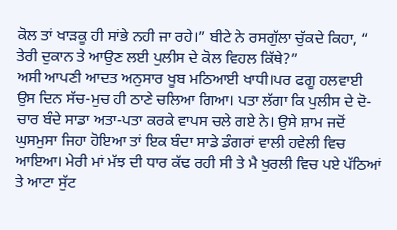ਕੋਲ ਤਾਂ ਖਾੜਕੂ ਹੀ ਸਾਂਭੇ ਨਹੀ ਜਾ ਰਹੇ।” ਬੀਟੇ ਨੇ ਰਸਗੁੱਲਾ ਚੁੱਕਦੇ ਕਿਹਾ, “ ਤੇਰੀ ਦੁਕਾਨ ਤੇ ਆਉਣ ਲਈ ਪੁਲੀਸ ਦੇ ਕੋਲ ਵਿਹਲ ਕਿੱਥੇ?”
ਅਸੀ ਆਪਣੀ ਆਦਤ ਅਨੁਸਾਰ ਖੂਬ ਮਠਿਆਈ ਖਾਧੀ।ਪਰ ਫਗੂ ਹਲਵਾਈ ਉਸ ਦਿਨ ਸੱਚ-ਮੁਚ ਹੀ ਠਾਣੇ ਚਲਿਆ ਗਿਆ। ਪਤਾ ਲੱਗਾ ਕਿ ਪੁਲੀਸ ਦੇ ਦੋ-ਚਾਰ ਬੰਦੇ ਸਾਡਾ ਅਤਾ-ਪਤਾ ਕਰਕੇ ਵਾਪਸ ਚਲੇ ਗਏ ਨੇ। ਉਸੇ ਸ਼ਾਮ ਜਦੋਂ ਘੁਸਮੁਸਾ ਜਿਹਾ ਹੋਇਆ ਤਾਂ ਇਕ ਬੰਦਾ ਸਾਡੇ ਡੰਗਰਾਂ ਵਾਲੀ ਹਵੇਲੀ ਵਿਚ ਆਇਆ। ਮੇਰੀ ਮਾਂ ਮੱਝ ਦੀ ਧਾਰ ਕੱਢ ਰਹੀ ਸੀ ਤੇ ਮੈ ਖੁਰਲੀ ਵਿਚ ਪਏ ਪੱਠਿਆਂ ਤੇ ਆਟਾ ਸੁੱਟ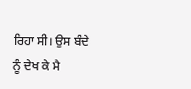ਰਿਹਾ ਸੀ। ਉਸ ਬੰਦੇ ਨੂੰ ਦੇਖ ਕੇ ਮੈ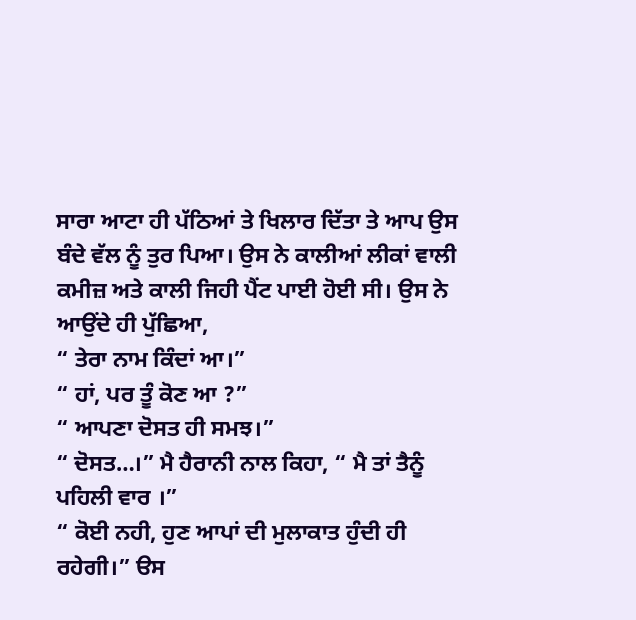ਸਾਰਾ ਆਟਾ ਹੀ ਪੱਠਿਆਂ ਤੇ ਖਿਲਾਰ ਦਿੱਤਾ ਤੇ ਆਪ ਉਸ ਬੰਦੇ ਵੱਲ ਨੂੰ ਤੁਰ ਪਿਆ। ਉਸ ਨੇ ਕਾਲੀਆਂ ਲੀਕਾਂ ਵਾਲੀ ਕਮੀਜ਼ ਅਤੇ ਕਾਲੀ ਜਿਹੀ ਪੈਂਟ ਪਾਈ ਹੋਈ ਸੀ। ਉਸ ਨੇ ਆਉਂਦੇ ਹੀ ਪੁੱਛਿਆ,
“ ਤੇਰਾ ਨਾਮ ਕਿੰਦਾਂ ਆ।”
“ ਹਾਂ, ਪਰ ਤੂੰ ਕੋਣ ਆ ?”
“ ਆਪਣਾ ਦੋਸਤ ਹੀ ਸਮਝ।”
“ ਦੋਸਤ…।” ਮੈ ਹੈਰਾਨੀ ਨਾਲ ਕਿਹਾ, “ ਮੈ ਤਾਂ ਤੈਨੂੰ ਪਹਿਲੀ ਵਾਰ ।”
“ ਕੋਈ ਨਹੀ, ਹੁਣ ਆਪਾਂ ਦੀ ਮੁਲਾਕਾਤ ਹੁੰਦੀ ਹੀ ਰਹੇਗੀ।” ੳਸ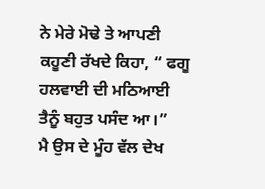ਨੇ ਮੇਰੇ ਮੋਢੇ ਤੇ ਆਪਣੀ ਕਹੂਣੀ ਰੱਖਦੇ ਕਿਹਾ, “ ਫਗੂ ਹਲਵਾਈ ਦੀ ਮਠਿਆਈ ਤੈਨੂੰ ਬਹੁਤ ਪਸੰਦ ਆ।”
ਮੈ ਉਸ ਦੇ ਮੂੰਹ ਵੱਲ ਦੇਖ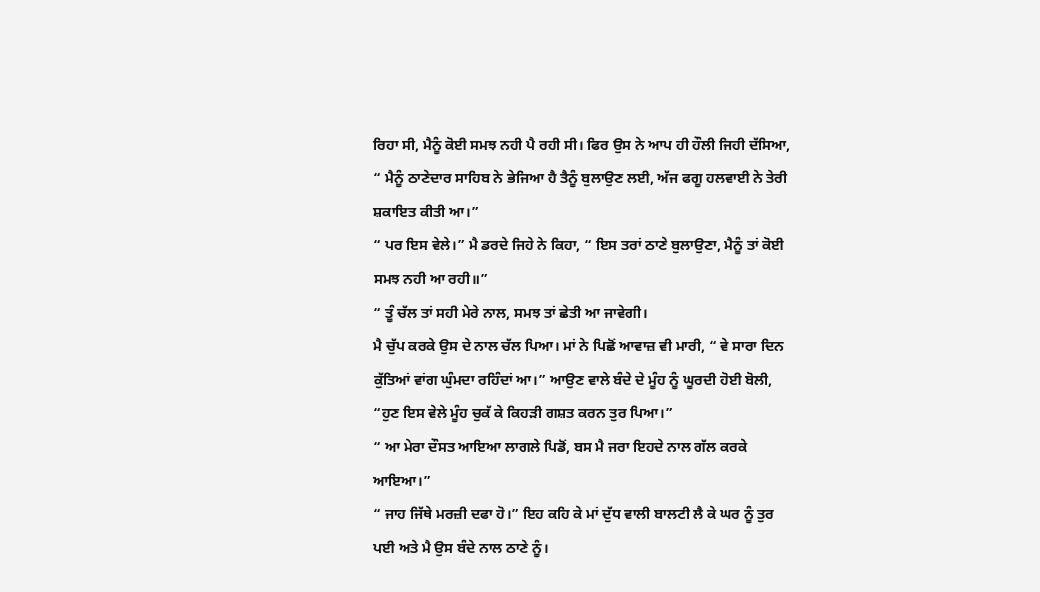ਰਿਹਾ ਸੀ, ਮੈਨੂੰ ਕੋਈ ਸਮਝ ਨਹੀ ਪੈ ਰਹੀ ਸੀ। ਫਿਰ ਉਸ ਨੇ ਆਪ ਹੀ ਹੌਲੀ ਜਿਹੀ ਦੱਸਿਆ, “ ਮੈਨੂੰ ਠਾਣੇਦਾਰ ਸਾਹਿਬ ਨੇ ਭੇਜਿਆ ਹੈ ਤੈਨੂੰ ਬੁਲਾਉਣ ਲਈ, ਅੱਜ ਫਗੂ ਹਲਵਾਈ ਨੇ ਤੇਰੀ ਸ਼ਕਾਇਤ ਕੀਤੀ ਆ।”
“ ਪਰ ਇਸ ਵੇਲੇ।” ਮੈ ਡਰਦੇ ਜਿਹੇ ਨੇ ਕਿਹਾ, “ ਇਸ ਤਰਾਂ ਠਾਣੇ ਬੁਲਾਉਣਾ, ਮੈਨੂੰ ਤਾਂ ਕੋਈ ਸਮਝ ਨਹੀ ਆ ਰਹੀ॥”
“ ਤੂੰ ਚੱਲ ਤਾਂ ਸਹੀ ਮੇਰੇ ਨਾਲ, ਸਮਝ ਤਾਂ ਛੇਤੀ ਆ ਜਾਵੇਗੀ।
ਮੈ ਚੁੱਪ ਕਰਕੇ ਉਸ ਦੇ ਨਾਲ ਚੱਲ ਪਿਆ। ਮਾਂ ਨੇ ਪਿਛੋਂ ਆਵਾਜ਼ ਵੀ ਮਾਰੀ, “ ਵੇ ਸਾਰਾ ਦਿਨ ਕੁੱਤਿਆਂ ਵਾਂਗ ਘੁੰਮਦਾ ਰਹਿੰਦਾਂ ਆ।” ਆਉਣ ਵਾਲੇ ਬੰਦੇ ਦੇ ਮੂੰਹ ਨੂੰ ਘੂਰਦੀ ਹੋਈ ਬੋਲੀ, “ਹੁਣ ਇਸ ਵੇਲੇ ਮੂੰਹ ਚੁਕੱ ਕੇ ਕਿਹੜੀ ਗਸ਼ਤ ਕਰਨ ਤੁਰ ਪਿਆ।”
“ ਆ ਮੇਰਾ ਦੌਸਤ ਆਇਆ ਲਾਗਲੇ ਪਿਡੋਂ, ਬਸ ਮੈ ਜਰਾ ਇਹਦੇ ਨਾਲ ਗੱਲ ਕਰਕੇ ਆਇਆ।”
“ ਜਾਹ ਜਿੱਥੇ ਮਰਜ਼ੀ ਦਫਾ ਹੋ।” ਇਹ ਕਹਿ ਕੇ ਮਾਂ ਦੁੱਧ ਵਾਲੀ ਬਾਲਟੀ ਲੈ ਕੇ ਘਰ ਨੂੰ ਤੁਰ ਪਈ ਅਤੇ ਮੈ ਉਸ ਬੰਦੇ ਨਾਲ ਠਾਣੇ ਨੂੰ।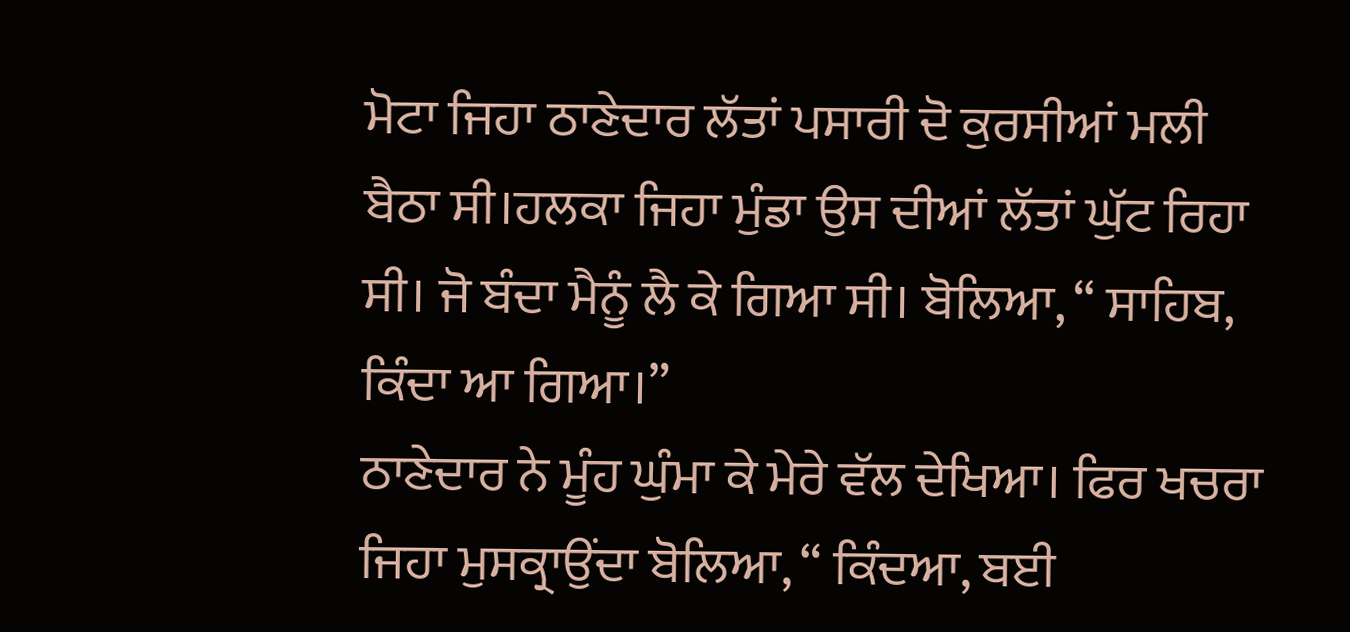ਮੋਟਾ ਜਿਹਾ ਠਾਣੇਦਾਰ ਲੱਤਾਂ ਪਸਾਰੀ ਦੋ ਕੁਰਸੀਆਂ ਮਲੀ ਬੈਠਾ ਸੀ।ਹਲਕਾ ਜਿਹਾ ਮੁੰਡਾ ਉਸ ਦੀਆਂ ਲੱਤਾਂ ਘੁੱਟ ਰਿਹਾ ਸੀ। ਜੋ ਬੰਦਾ ਮੈਨੂੰ ਲੈ ਕੇ ਗਿਆ ਸੀ। ਬੋਲਿਆ, “ ਸਾਹਿਬ, ਕਿੰਦਾ ਆ ਗਿਆ।”
ਠਾਣੇਦਾਰ ਨੇ ਮੂੰਹ ਘੁੰਮਾ ਕੇ ਮੇਰੇ ਵੱਲ ਦੇਖਿਆ। ਫਿਰ ਖਚਰਾ ਜਿਹਾ ਮੁਸਕ੍ਰਾਉਂਦਾ ਬੋਲਿਆ, “ ਕਿੰਦਆ, ਬਈ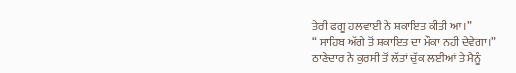ਤੇਰੀ ਫਗੂ ਹਲਵਾਈ ਨੇ ਸ਼ਕਾਇਤ ਕੀਤੀ ਆ।”
“ ਸਾਹਿਬ ਅੱਗੇ ਤੋਂ ਸ਼ਕਾਇਤ ਦਾ ਮੌਕਾ ਨਹੀ ਦੇਵੇਗਾ।”
ਠਾਣੇਦਾਰ ਨੇ ਕੁਰਸੀ ਤੋਂ ਲੱਤਾਂ ਚੁੱਕ ਲਈਆਂ ਤੇ ਮੈਨੂੰ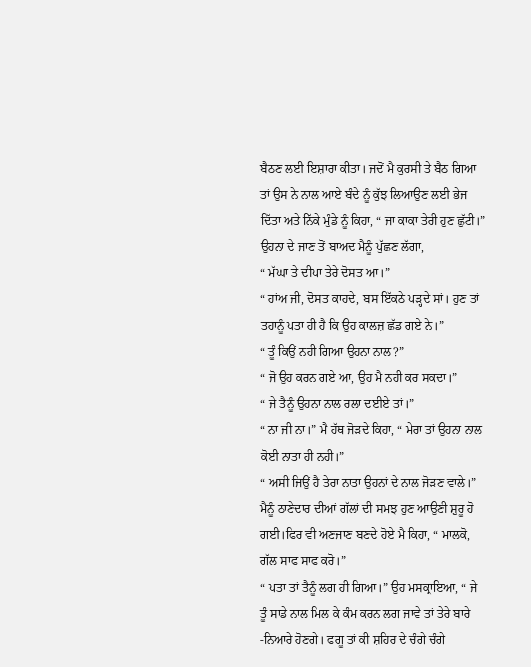ਬੈਠਣ ਲਈ ਇਸ਼ਾਰਾ ਕੀਤਾ। ਜਦੋਂ ਮੈ ਕੁਰਸੀ ਤੇ ਬੈਠ ਗਿਆ ਤਾਂ ਉਸ ਨੇ ਨਾਲ ਆਏ ਬੰਦੇ ਨੂੰ ਕੁੱਝ ਲਿਆਉਣ ਲਈ ਭੇਜ ਦਿੱਤਾ ਅਤੇ ਨਿੱਕੇ ਮੁੰਡੇ ਨੂੰ ਕਿਹਾ, “ ਜਾ ਕਾਕਾ ਤੇਰੀ ਹੁਣ ਛੁੱਟੀ।” ਉਹਨਾ ਦੇ ਜਾਣ ਤੋਂ ਬਾਅਦ ਮੈਨੂੰ ਪੁੱਛਣ ਲੱਗਾ,
“ ਮੱਘਾ ਤੇ ਦੀਪਾ ਤੇਰੇ ਦੋਸਤ ਆ।”
“ ਹਾਂਅ ਜੀ, ਦੋਸਤ ਕਾਹਦੇ, ਬਸ ਇੱਕਠੇ ਪੜ੍ਹਦੇ ਸਾਂ। ਹੁਣ ਤਾਂ ਤਹਾਨੂੰ ਪਤਾ ਹੀ ਹੈ ਕਿ ਉਹ ਕਾਲਜ਼ ਛੱਡ ਗਏ ਨੇ।”
“ ਤੂੰ ਕਿਉਂ ਨਹੀ ਗਿਆ ਉਹਨਾ ਨਾਲ?”
“ ਜੋ ਉਹ ਕਰਨ ਗਏ ਆ, ਉਹ ਮੈ ਨਹੀ ਕਰ ਸਕਦਾ।”
“ ਜੇ ਤੈਨੂੰ ਉਹਨਾ ਨਾਲ ਰਲਾ ਦਈਏ ਤਾਂ।”
“ ਨਾ ਜੀ ਨਾ।” ਮੈ ਹੱਥ ਜੋੜਦੇ ਕਿਹਾ, “ ਮੇਰਾ ਤਾਂ ਉਹਨਾ ਨਾਲ ਕੋਈ ਨਾਤਾ ਹੀ ਨਹੀ।”
“ ਅਸੀ ਜਿਉਂ ਹੈ ਤੇਰਾ ਨਾਤਾ ਉਹਨਾਂ ਦੇ ਨਾਲ ਜੋੜਣ ਵਾਲੇ।”
ਮੈਨੂੰ ਠਾਣੇਦਾਰ ਦੀਆਂ ਗੱਲਾਂ ਦੀ ਸਮਝ ਹੁਣ ਆਉਣੀ ਸ਼ੁਰੂ ਹੋ ਗਈ।ਫਿਰ ਵੀ ਅਣਜਾਣ ਬਣਦੇ ਹੋਏ ਮੈ ਕਿਹਾ, “ ਮਾਲਕੋ, ਗੱਲ ਸਾਫ ਸਾਫ ਕਰੋ।”
“ ਪਤਾ ਤਾਂ ਤੈਨੂੰ ਲਗ ਹੀ ਗਿਆ।” ਉਹ ਮਸਕ੍ਰਾਇਆ, “ ਜੇ ਤੂੰ ਸਾਡੇ ਨਾਲ ਮਿਲ ਕੇ ਕੰਮ ਕਰਨ ਲਗ ਜਾਵੇ ਤਾਂ ਤੇਰੇ ਬਾਰੇ -ਨਿਆਰੇ ਹੋਣਗੇ। ਫਗੂ ਤਾਂ ਕੀ ਸ਼ਹਿਰ ਦੇ ਚੰਗੇ ਚੰਗੇ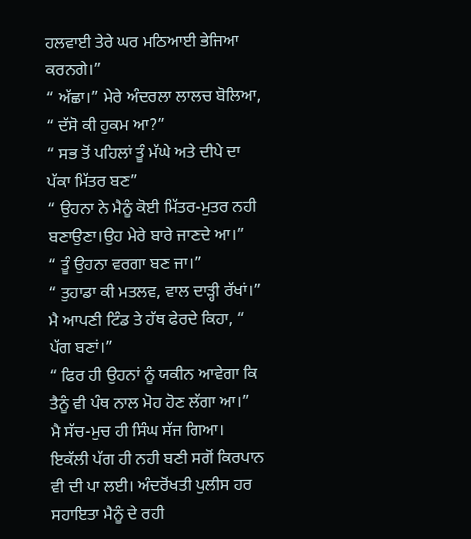ਹਲਵਾਈ ਤੇਰੇ ਘਰ ਮਠਿਆਈ ਭੇਜਿਆ ਕਰਨਗੇ।”
“ ਅੱਛਾ।” ਮੇਰੇ ਅੰਦਰਲਾ ਲਾਲਚ ਬੋਲਿਆ, “ ਦੱਸੋ ਕੀ ਹੁਕਮ ਆ?”
“ ਸਭ ਤੋਂ ਪਹਿਲਾਂ ਤੂੰ ਮੱਘੇ ਅਤੇ ਦੀਪੇ ਦਾ ਪੱਕਾ ਮਿੱਤਰ ਬਣ”
“ ਉਹਨਾ ਨੇ ਮੈਨੂੰ ਕੋਈ ਮਿੱਤਰ-ਮੁਤਰ ਨਹੀ ਬਣਾਉਣਾ।ਉਹ ਮੇਰੇ ਬਾਰੇ ਜਾਣਦੇ ਆ।”
“ ਤੂੰ ਉਹਨਾ ਵਰਗਾ ਬਣ ਜਾ।”
“ ਤੁਹਾਡਾ ਕੀ ਮਤਲਵ, ਵਾਲ ਦਾੜ੍ਹੀ ਰੱਖਾਂ।” ਮੈ ਆਪਣੀ ਟਿੰਡ ਤੇ ਹੱਥ ਫੇਰਦੇ ਕਿਹਾ, “ ਪੱਗ ਬਣਾਂ।”
“ ਫਿਰ ਹੀ ਉਹਨਾਂ ਨੂੰ ਯਕੀਨ ਆਵੇਗਾ ਕਿ ਤੈਨੂੰ ਵੀ ਪੰਥ ਨਾਲ ਮੋਹ ਹੋਣ ਲੱਗਾ ਆ।”
ਮੈ ਸੱਚ-ਮੁਚ ਹੀ ਸਿੰਘ ਸੱਜ ਗਿਆ। ਇਕੱਲੀ ਪੱਗ ਹੀ ਨਹੀ ਬਣੀ ਸਗੋਂ ਕਿਰਪਾਨ ਵੀ ਦੀ ਪਾ ਲਈ। ਅੰਦਰੋਂਖਤੀ ਪੁਲੀਸ ਹਰ ਸਹਾਇਤਾ ਮੈਨੂੰ ਦੇ ਰਹੀ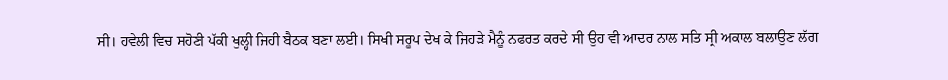ਸੀ। ਹਵੇਲੀ ਵਿਚ ਸਹੋਣੀ ਪੱਕੀ ਖੁਲ੍ਹੀ ਜਿਹੀ ਬੈਠਕ ਬਣਾ ਲਈ। ਸਿਖੀ ਸਰੂਪ ਦੇਖ ਕੇ ਜਿਹੜੇ ਮੈਨੂੰ ਨਫਰਤ ਕਰਦੇ ਸੀ ਉਹ ਵੀ ਆਦਰ ਨਾਲ ਸਤਿ ਸ੍ਰੀ ਅਕਾਲ ਬਲਾਉਣ ਲੱਗ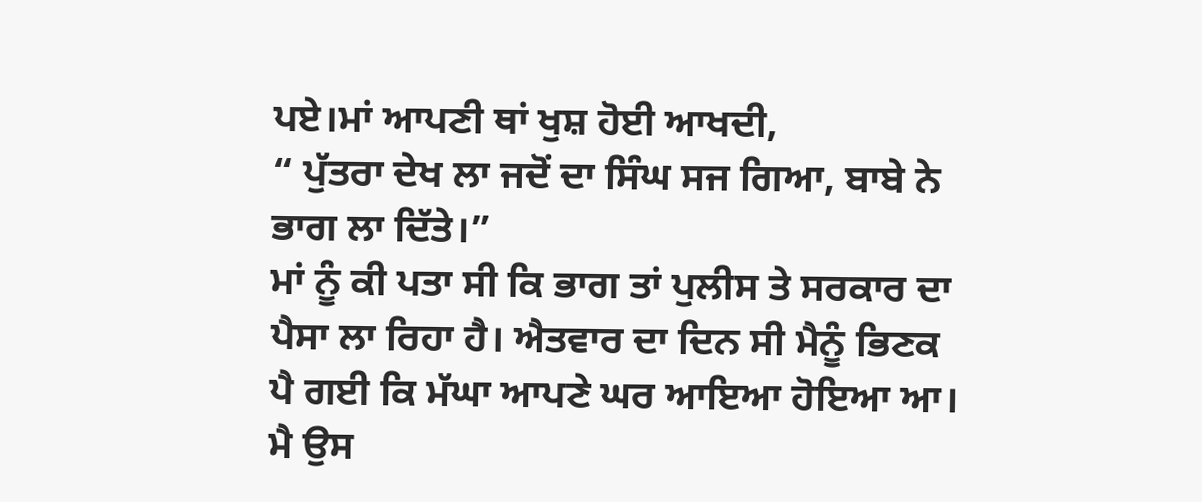ਪਏ।ਮਾਂ ਆਪਣੀ ਥਾਂ ਖੁਸ਼ ਹੋਈ ਆਖਦੀ,
“ ਪੁੱਤਰਾ ਦੇਖ ਲਾ ਜਦੋਂ ਦਾ ਸਿੰਘ ਸਜ ਗਿਆ, ਬਾਬੇ ਨੇ ਭਾਗ ਲਾ ਦਿੱਤੇ।”
ਮਾਂ ਨੂੰ ਕੀ ਪਤਾ ਸੀ ਕਿ ਭਾਗ ਤਾਂ ਪੁਲੀਸ ਤੇ ਸਰਕਾਰ ਦਾ ਪੈਸਾ ਲਾ ਰਿਹਾ ਹੈ। ਐਤਵਾਰ ਦਾ ਦਿਨ ਸੀ ਮੈਨੂੰ ਭਿਣਕ ਪੈ ਗਈ ਕਿ ਮੱਘਾ ਆਪਣੇ ਘਰ ਆਇਆ ਹੋਇਆ ਆ। ਮੈ ਉਸ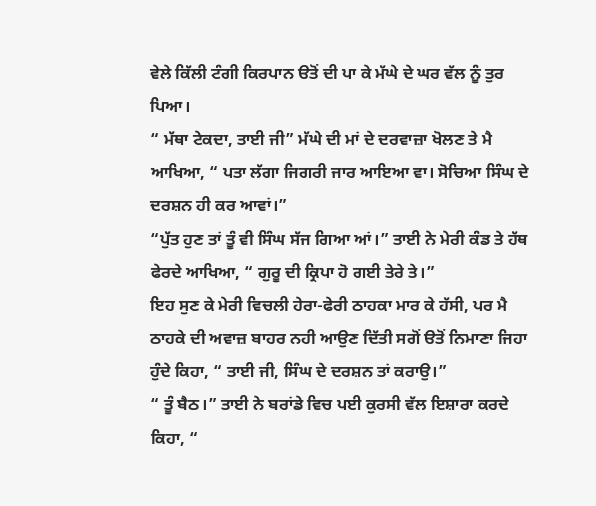ਵੇਲੇ ਕਿੱਲੀ ਟੰਗੀ ਕਿਰਪਾਨ ੳਤੋਂ ਦੀ ਪਾ ਕੇ ਮੱਘੇ ਦੇ ਘਰ ਵੱਲ ਨੂੰ ਤੁਰ ਪਿਆ।
“ ਮੱਥਾ ਟੇਕਦਾ, ਤਾਈ ਜੀ” ਮੱਘੇ ਦੀ ਮਾਂ ਦੇ ਦਰਵਾਜ਼ਾ ਖੋਲਣ ਤੇ ਮੈ ਆਖਿਆ, “ ਪਤਾ ਲੱਗਾ ਜਿਗਰੀ ਜਾਰ ਆਇਆ ਵਾ। ਸੋਚਿਆ ਸਿੰਘ ਦੇ ਦਰਸ਼ਨ ਹੀ ਕਰ ਆਵਾਂ।”
“ਪੁੱਤ ਹੁਣ ਤਾਂ ਤੂੰ ਵੀ ਸਿੰਘ ਸੱਜ ਗਿਆ ਆਂ।” ਤਾਈ ਨੇ ਮੇਰੀ ਕੰਡ ਤੇ ਹੱਥ ਫੇਰਦੇ ਆਖਿਆ, “ ਗੁਰੂ ਦੀ ਕ੍ਰਿਪਾ ਹੋ ਗਈ ਤੇਰੇ ਤੇ।”
ਇਹ ਸੁਣ ਕੇ ਮੇਰੀ ਵਿਚਲੀ ਹੇਰਾ-ਫੇਰੀ ਠਾਹਕਾ ਮਾਰ ਕੇ ਹੱਸੀ, ਪਰ ਮੈ ਠਾਹਕੇ ਦੀ ਅਵਾਜ਼ ਬਾਹਰ ਨਹੀ ਆਉਣ ਦਿੱਤੀ ਸਗੋਂ ੳਤੋਂ ਨਿਮਾਣਾ ਜਿਹਾ ਹੁੰਦੇ ਕਿਹਾ, “ ਤਾਈ ਜੀ, ਸਿੰਘ ਦੇ ਦਰਸ਼ਨ ਤਾਂ ਕਰਾਉ।”
“ ਤੂੰ ਬੈਠ।” ਤਾਈ ਨੇ ਬਰਾਂਡੇ ਵਿਚ ਪਈ ਕੁਰਸੀ ਵੱਲ ਇਸ਼ਾਰਾ ਕਰਦੇ ਕਿਹਾ, “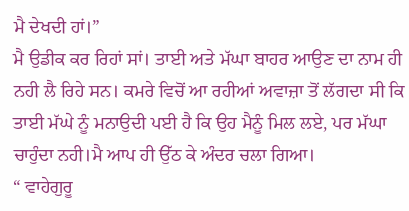ਮੈ ਦੇਖਦੀ ਹਾਂ।”
ਮੈ ਉਡੀਕ ਕਰ ਰਿਹਾਂ ਸਾਂ। ਤਾਈ ਅਤੇ ਮੱਘਾ ਬਾਹਰ ਆਉਣ ਦਾ ਨਾਮ ਹੀ ਨਹੀ ਲੈ ਰਿਹੇ ਸਨ। ਕਮਰੇ ਵਿਚੋਂ ਆ ਰਹੀਆਂ ਅਵਾਜ਼ਾ ਤੋਂ ਲੱਗਦਾ ਸੀ ਕਿ ਤਾਈ ਮੱਘੇ ਨੂੰ ਮਨਾਉਦੀ ਪਈ ਹੈ ਕਿ ਉਹ ਮੈਨੂੰ ਮਿਲ ਲਏ, ਪਰ ਮੱਘਾ ਚਾਹੁੰਦਾ ਨਹੀ।ਮੈ ਆਪ ਹੀ ਉੱਠ ਕੇ ਅੰਦਰ ਚਲਾ ਗਿਆ।
“ ਵਾਹੇਗੁਰੂ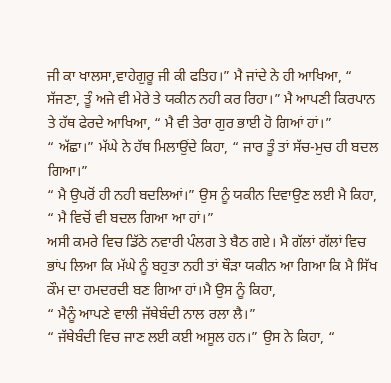ਜੀ ਕਾ ਖਾਲਸਾ,ਵਾਹੇਗੁਰੂ ਜੀ ਕੀ ਫਤਿਹ।” ਮੈ ਜਾਂਦੇ ਨੇ ਹੀ ਆਖਿਆ, “ ਸੱਜਣਾ, ਤੂੰ ਅਜੇ ਵੀ ਮੇਰੇ ਤੇ ਯਕੀਨ ਨਹੀ ਕਰ ਰਿਹਾ।” ਮੈ ਆਪਣੀ ਕਿਰਪਾਨ ਤੇ ਹੱਥ ਫੇਰਦੇ ਆਖਿਆ, “ ਮੈ ਵੀ ਤੇਰਾ ਗੁਰ ਭਾਈ ਹੋ ਗਿਆਂ ਹਾਂ।”
“ ਅੱਛਾ।” ਮੱਘੇ ਨੇ ਹੱਥ ਮਿਲਾਉਂਦੇ ਕਿਹਾ, “ ਜਾਰ ਤੂੰ ਤਾਂ ਸੱਚ-ਮੁਚ ਹੀ ਬਦਲ ਗਿਆ।”
“ ਮੈ ਉਪਰੋਂ ਹੀ ਨਹੀ ਬਦਲਿਆਂ।” ਉਸ ਨੂੰ ਯਕੀਨ ਦਿਵਾਉਣ ਲਈ ਮੈ ਕਿਹਾ, “ ਮੈ ਵਿਚੋਂ ਵੀ ਬਦਲ ਗਿਆ ਆ ਹਾਂ।”
ਅਸੀ ਕਮਰੇ ਵਿਚ ਡਿੱਠੇ ਨਵਾਰੀ ਪੰਲਗ ਤੇ ਬੈਠ ਗਏ। ਮੈ ਗੱਲਾਂ ਗੱਲਾਂ ਵਿਚ ਭਾਂਪ ਲਿਆ ਕਿ ਮੱਘੇ ਨੂੰ ਬਹੁਤਾ ਨਹੀ ਤਾਂ ਥੌੜਾ ਯਕੀਨ ਆ ਗਿਆ ਕਿ ਮੈ ਸਿੱਖ ਕੌਮ ਦਾ ਹਮਦਰਦੀ ਬਣ ਗਿਆ ਹਾਂ।ਮੈ ਉਸ ਨੂੰ ਕਿਹਾ,
“ ਮੈਨੂੰ ਆਪਣੇ ਵਾਲੀ ਜੱਥੇਬੰਦੀ ਨਾਲ ਰਲਾ ਲੈ।”
“ ਜੱਥੇਬੰਦੀ ਵਿਚ ਜਾਣ ਲਈ ਕਈ ਅਸੂਲ ਹਨ।” ਉਸ ਨੇ ਕਿਹਾ, “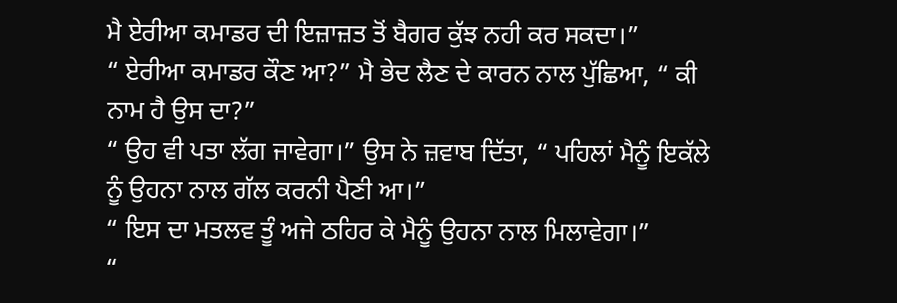ਮੈ ਏਰੀਆ ਕਮਾਡਰ ਦੀ ਇਜ਼ਾਜ਼ਤ ਤੋਂ ਬੈਗਰ ਕੁੱਝ ਨਹੀ ਕਰ ਸਕਦਾ।”
“ ਏਰੀਆ ਕਮਾਡਰ ਕੌਣ ਆ?” ਮੈ ਭੇਦ ਲੈਣ ਦੇ ਕਾਰਨ ਨਾਲ ਪੁੱਛਿਆ, “ ਕੀ ਨਾਮ ਹੈ ਉਸ ਦਾ?”
“ ਉਹ ਵੀ ਪਤਾ ਲੱਗ ਜਾਵੇਗਾ।” ਉਸ ਨੇ ਜ਼ਵਾਬ ਦਿੱਤਾ, “ ਪਹਿਲਾਂ ਮੈਨੂੰ ਇਕੱਲੇ ਨੂੰ ਉਹਨਾ ਨਾਲ ਗੱਲ ਕਰਨੀ ਪੈਣੀ ਆ।”
“ ਇਸ ਦਾ ਮਤਲਵ ਤੂੰ ਅਜੇ ਠਹਿਰ ਕੇ ਮੈਨੂੰ ਉਹਨਾ ਨਾਲ ਮਿਲਾਵੇਗਾ।”
“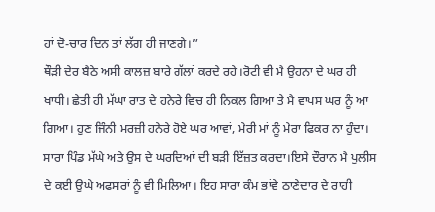ਹਾਂ ਦੋ-ਚਾਰ ਦਿਨ ਤਾਂ ਲੱਗ ਹੀ ਜਾਣਗੇ।”
ਥੌੜੀ ਦੇਰ ਬੈਠੇ ਅਸੀ ਕਾਲਜ਼ ਬਾਰੇ ਗੱਲਾਂ ਕਰਦੇ ਰਹੇ।ਰੋਟੀ ਵੀ ਮੈ ਉਹਨਾ ਦੇ ਘਰ ਹੀ ਖਾਧੀ। ਛੇਤੀ ਹੀ ਮੱਘਾ ਰਾਤ ਦੇ ਹਨੇਰੇ ਵਿਚ ਹੀ ਨਿਕਲ ਗਿਆ ਤੇ ਮੈ ਵਾਪਸ ਘਰ ਨੂੰ ਆ ਗਿਆ। ਹੁਣ ਜਿੰਨੀ ਮਰਜ਼ੀ ਹਨੇਰੇ ਹੋਏ ਘਰ ਆਵਾਂ, ਮੇਰੀ ਮਾਂ ਨੂੰ ਮੇਰਾ ਫਿਕਰ ਨਾ ਹੁੰਦਾ। ਸਾਰਾ ਪਿੰਡ ਮੱਘੇ ਅਤੇ ਉਸ ਦੇ ਘਰਦਿਆਂ ਦੀ ਬੜੀ ਇੱਜ਼ਤ ਕਰਦਾ।ਇਸੇ ਦੌਰਾਨ ਮੈ ਪੁਲੀਸ ਦੇ ਕਈ ਉਘੇ ਅਫਸਰਾਂ ਨੂੰ ਵੀ ਮਿਲਿਆ। ਇਹ ਸਾਰਾ ਕੰਮ ਭਾਂਵੇ ਠਾਣੇਦਾਰ ਦੇ ਰਾਹੀ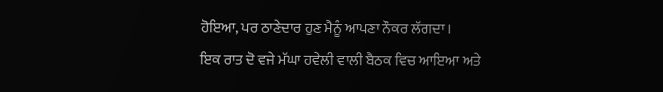ਹੋਇਆ, ਪਰ ਠਾਣੇਦਾਰ ਹੁਣ ਮੈਨੂੰ ਆਪਣਾ ਨੌਕਰ ਲੱਗਦਾ।
ਇਕ ਰਾਤ ਦੋ ਵਜੇ ਮੱਘਾ ਹਵੇਲੀ ਵਾਲੀ ਬੈਠਕ ਵਿਚ ਆਇਆ ਅਤੇ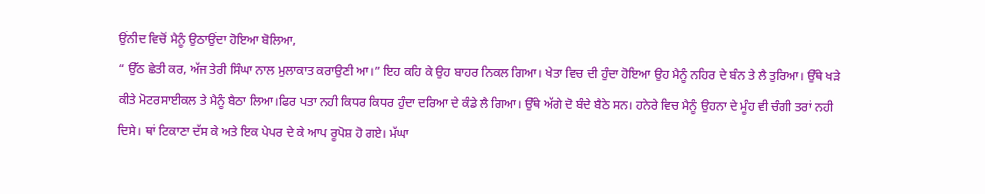ਉਂਨੀਦ ਵਿਚੋਂ ਮੈਨੂੰ ਉਠਾਉਂਦਾ ਹੋਇਆ ਬੋਲਿਆ,
“ ਉੱਠ ਛੇਤੀ ਕਰ, ਅੱਜ ਤੇਰੀ ਸਿੰਘਾ ਨਾਲ ਮੁਲਾਕਾਤ ਕਰਾਉਣੀ ਆ।” ਇਹ ਕਹਿ ਕੇ ਉਹ ਬਾਹਰ ਨਿਕਲ ਗਿਆ। ਖੇਤਾ ਵਿਚ ਦੀ ਹੁੰਦਾ ਹੋਇਆ ਉਹ ਮੈਨੂੰ ਨਹਿਰ ਦੇ ਬੰਨ ਤੇ ਲੈ ਤੁਰਿਆ। ਉੱਥੇ ਖੜੇ ਕੀਤੇ ਮੋਟਰਸਾਈਕਲ ਤੇ ਮੈਨੂੰ ਬੈਠਾ ਲਿਆ।ਫਿਰ ਪਤਾ ਨਹੀ ਕਿਧਰ ਕਿਧਰ ਹੁੰਦਾ ਦਰਿਆ ਦੇ ਕੰਡੇ ਲੈ ਗਿਆ। ਉੱਥੇ ਅੱਗੇ ਦੋ ਬੰਦੇ ਬੈਠੇ ਸਨ। ਹਨੇਰੇ ਵਿਚ ਮੈਨੂੰ ਉਹਨਾ ਦੇ ਮੂੰਹ ਵੀ ਚੰਗੀ ਤਰਾਂ ਨਹੀ ਦਿਸੇ। ਥਾਂ ਟਿਕਾਣਾ ਦੱਸ ਕੇ ਅਤੇ ਇਕ ਪੇਪਰ ਦੇ ਕੇ ਆਪ ਰੂਪੋਸ਼ ਹੋ ਗਏ। ਮੱਘਾ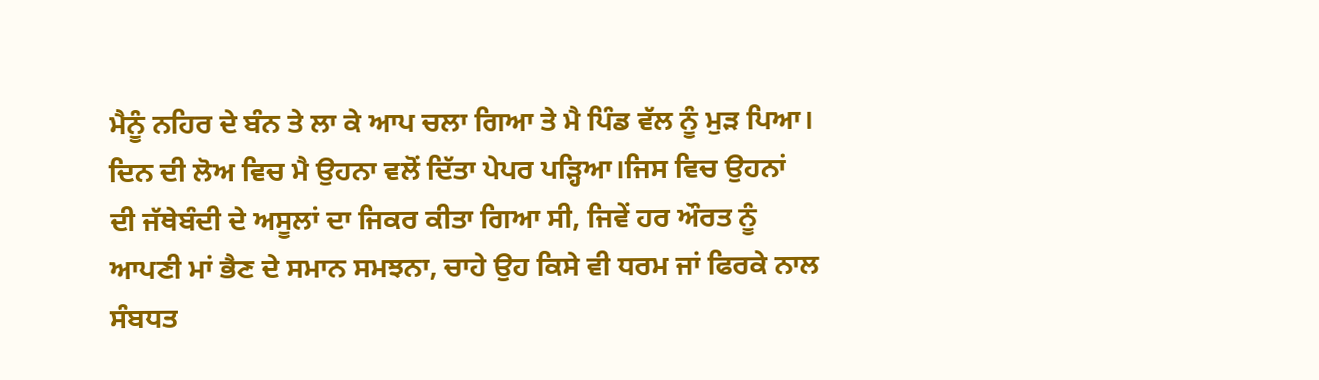ਮੈਨੂੰ ਨਹਿਰ ਦੇ ਬੰਨ ਤੇ ਲਾ ਕੇ ਆਪ ਚਲਾ ਗਿਆ ਤੇ ਮੈ ਪਿੰਡ ਵੱਲ ਨੂੰ ਮੁੜ ਪਿਆ।
ਦਿਨ ਦੀ ਲੋਅ ਵਿਚ ਮੈ ਉਹਨਾ ਵਲੋਂ ਦਿੱਤਾ ਪੇਪਰ ਪੜ੍ਹਿਆ।ਜਿਸ ਵਿਚ ਉਹਨਾਂ ਦੀ ਜੱਥੇਬੰਦੀ ਦੇ ਅਸੂਲਾਂ ਦਾ ਜਿਕਰ ਕੀਤਾ ਗਿਆ ਸੀ, ਜਿਵੇਂ ਹਰ ਔਰਤ ਨੂੰ ਆਪਣੀ ਮਾਂ ਭੈਣ ਦੇ ਸਮਾਨ ਸਮਝਨਾ, ਚਾਹੇ ਉਹ ਕਿਸੇ ਵੀ ਧਰਮ ਜਾਂ ਫਿਰਕੇ ਨਾਲ ਸੰਬਧਤ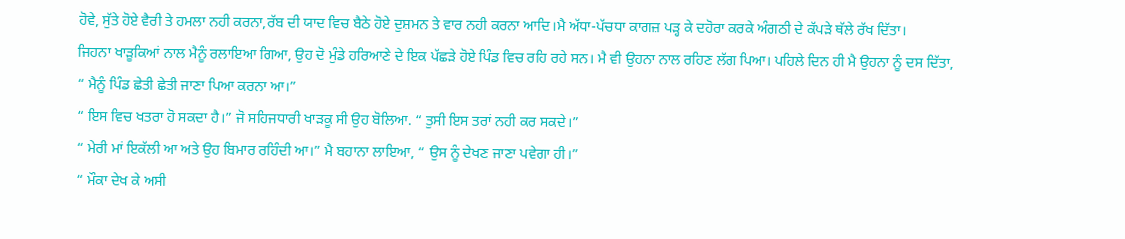ਹੋਵੇ, ਸੁੱਤੇ ਹੋਏ ਵੈਰੀ ਤੇ ਹਮਲਾ ਨਹੀ ਕਰਨਾ,ਰੱਬ ਦੀ ਯਾਦ ਵਿਚ ਬੈਠੇ ਹੋਏ ਦੁਸ਼ਮਨ ਤੇ ਵਾਰ ਨਹੀ ਕਰਨਾ ਆਦਿ।ਮੈ ਅੱਧਾ-ਪੱਚਧਾ ਕਾਗਜ਼ ਪੜ੍ਹ ਕੇ ਦਹੋਰਾ ਕਰਕੇ ਅੰਗਠੀ ਦੇ ਕੱਪੜੇ ਥੱਲੇ ਰੱਖ ਦਿੱਤਾ।
ਜਿਹਨਾ ਖਾੜੂਕਿਆਂ ਨਾਲ ਮੈਨੂੰ ਰਲਾਇਆ ਗਿਆ, ਉਹ ਦੋ ਮੁੰਡੇ ਹਰਿਆਣੇ ਦੇ ਇਕ ਪੱਛੜੇ ਹੋਏ ਪਿੰਡ ਵਿਚ ਰਹਿ ਰਹੇ ਸਨ। ਮੈ ਵੀ ਉਹਨਾ ਨਾਲ ਰਹਿਣ ਲੱਗ ਪਿਆ। ਪਹਿਲੇ ਦਿਨ ਹੀ ਮੈ ਉਹਨਾ ਨੂੰ ਦਸ ਦਿੱਤਾ,
“ ਮੈਨੂੰ ਪਿੰਡ ਛੇਤੀ ਛੇਤੀ ਜਾਣਾ ਪਿਆ ਕਰਨਾ ਆ।”
“ ਇਸ ਵਿਚ ਖਤਰਾ ਹੋ ਸਕਦਾ ਹੈ।” ਜੋ ਸਹਿਜਧਾਰੀ ਖਾੜਕੂ ਸੀ ਉਹ ਬੋਲਿਆ. “ ਤੁਸੀ ਇਸ ਤਰਾਂ ਨਹੀ ਕਰ ਸਕਦੇ।”
“ ਮੇਰੀ ਮਾਂ ਇਕੱਲੀ ਆ ਅਤੇ ਉਹ ਬਿਮਾਰ ਰਹਿੰਦੀ ਆ।” ਮੈ ਬਹਾਨਾ ਲਾਇਆ, “ ਉਸ ਨੂੰ ਦੇਖਣ ਜਾਣਾ ਪਵੇਗਾ ਹੀ।”
“ ਮੌਕਾ ਦੇਖ ਕੇ ਅਸੀ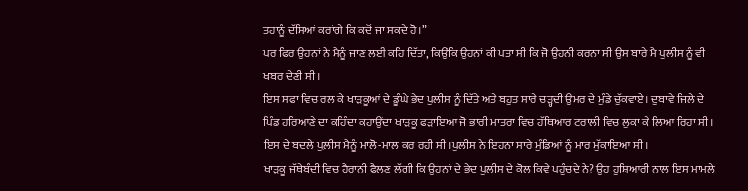ਤਹਾਨੂੰ ਦੱਸਿਆਂ ਕਰਾਂਗੇ ਕਿ ਕਦੋਂ ਜਾ ਸਕਦੇ ਹੋ।”
ਪਰ ਫਿਰ ਉਹਨਾਂ ਨੇ ਮੈਨੂੰ ਜਾਣ ਲਈ ਕਹਿ ਦਿੱਤਾ, ਕਿਉਂਕਿ ਉਹਨਾਂ ਕੀ ਪਤਾ ਸੀ ਕਿ ਜੋ ਉਹਨੀ ਕਰਨਾ ਸੀ ਉਸ ਬਾਰੇ ਮੈ ਪੁਲੀਸ ਨੂੰ ਵੀ ਖਬਰ ਦੇਣੀ ਸੀ।
ਇਸ ਸਫਾ ਵਿਚ ਰਲ ਕੇ ਖਾੜਕੂਆਂ ਦੇ ਡੂੰਘੇ ਭੇਦ ਪੁਲੀਸ ਨੂੰ ਦਿੱਤੇ ਅਤੇ ਬਹੁਤ ਸਾਰੇ ਚੜ੍ਹਦੀ ਉਮਰ ਦੇ ਮੁੰਡੇ ਚੁੱਕਵਾਏ। ਦੁਬਾਵੇ ਜਿਲੇ ਦੇ ਪਿੰਡ ਹਰਿਆਣੇ ਦਾ ਕਹਿੰਦਾ ਕਹਾਉਂਦਾ ਖਾੜਕੂ ਫੜਾਇਆ ਜੋ ਭਾਰੀ ਮਾਤਰਾ ਵਿਚ ਹੱਥਿਆਰ ਟਰਾਲੀ ਵਿਚ ਲੁਕਾ ਕੇ ਲਿਆ ਰਿਹਾ ਸੀ। ਇਸ ਦੇ ਬਦਲੇ ਪੁਲ਼ੀਸ ਮੈਨੂੰ ਮਾਲੋ-ਮਾਲ ਕਰ ਰਹੀ ਸੀ।ਪੁਲੀਸ ਨੇ ਇਹਨਾ ਸਾਰੇ ਮੁੰਡਿਆਂ ਨੂੰ ਮਾਰ ਮੁੱਕਾਇਆ ਸੀ।
ਖਾੜਕੂ ਜੱਥੇਬੰਦੀ ਵਿਚ ਹੈਰਾਨੀ ਫੈਲਣ ਲੱਗੀ ਕਿ ਉਹਨਾਂ ਦੇ ਭੇਦ ਪੁਲੀਸ ਦੇ ਕੋਲ ਕਿਵੇ ਪਹੁੰਚਦੇ ਨੇ? ਉਹ ਹੁਸ਼ਿਆਰੀ ਨਾਲ ਇਸ ਮਾਮਲੇ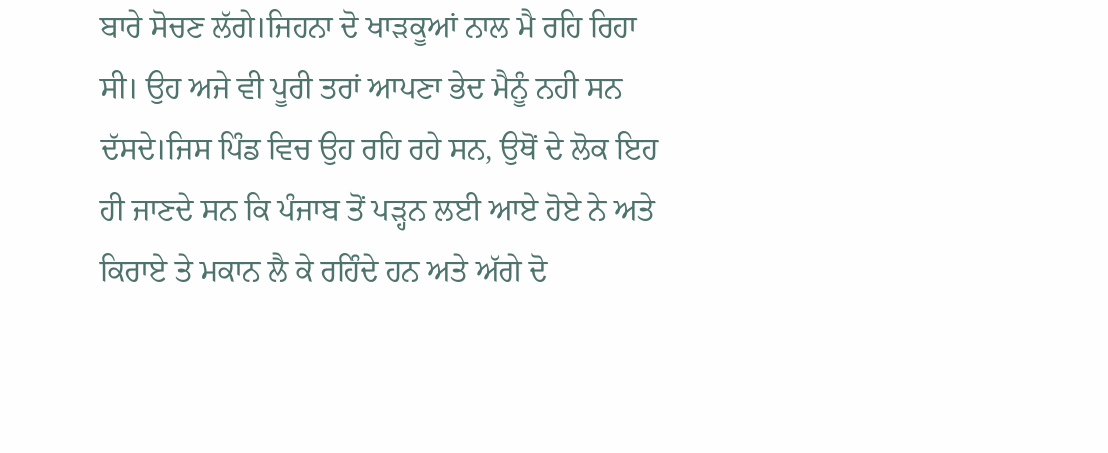ਬਾਰੇ ਸੋਚਣ ਲੱਗੇ।ਜਿਹਨਾ ਦੋ ਖਾੜਕੂਆਂ ਨਾਲ ਮੈ ਰਹਿ ਰਿਹਾ ਸੀ। ਉਹ ਅਜੇ ਵੀ ਪੂਰੀ ਤਰਾਂ ਆਪਣਾ ਭੇਦ ਮੈਨੂੰ ਨਹੀ ਸਨ ਦੱਸਦੇ।ਜਿਸ ਪਿੰਡ ਵਿਚ ਉਹ ਰਹਿ ਰਹੇ ਸਨ, ਉਥੋਂ ਦੇ ਲੋਕ ਇਹ ਹੀ ਜਾਣਦੇ ਸਨ ਕਿ ਪੰਜਾਬ ਤੋਂ ਪੜ੍ਹਨ ਲਈ ਆਏ ਹੋਏ ਨੇ ਅਤੇ ਕਿਰਾਏ ਤੇ ਮਕਾਨ ਲੈ ਕੇ ਰਹਿੰਦੇ ਹਨ ਅਤੇ ਅੱਗੇ ਦੋ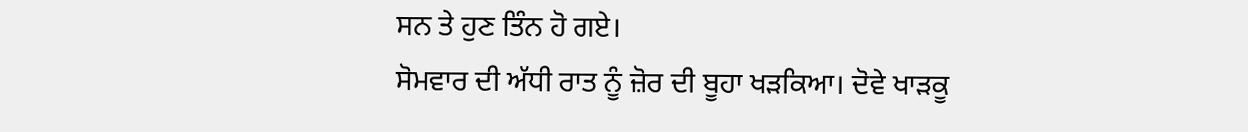ਸਨ ਤੇ ਹੁਣ ਤਿੰਨ ਹੋ ਗਏ।
ਸੋਮਵਾਰ ਦੀ ਅੱਧੀ ਰਾਤ ਨੂੰ ਜ਼ੋਰ ਦੀ ਬੂਹਾ ਖੜਕਿਆ। ਦੋਵੇ ਖਾੜਕੂ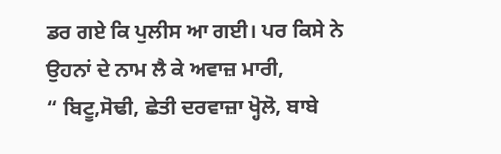ਡਰ ਗਏ ਕਿ ਪੁਲੀਸ ਆ ਗਈ। ਪਰ ਕਿਸੇ ਨੇ ਉਹਨਾਂ ਦੇ ਨਾਮ ਲੈ ਕੇ ਅਵਾਜ਼ ਮਾਰੀ,
“ ਬਿਟੂ,ਸੋਢੀ, ਛੇਤੀ ਦਰਵਾਜ਼ਾ ਖ੍ਹੋਲੋ, ਬਾਬੇ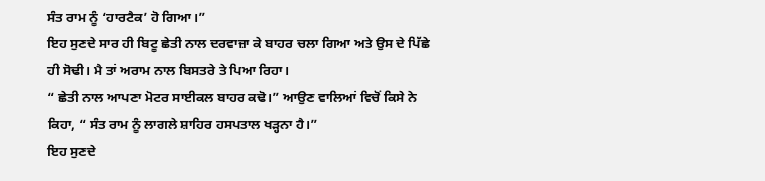ਸੰਤ ਰਾਮ ਨੂੰ ‘ਹਾਰਟੈਕ’ ਹੋ ਗਿਆ।”
ਇਹ ਸੁਣਦੇ ਸਾਰ ਹੀ ਬਿਟੂ ਛੇਤੀ ਨਾਲ ਦਰਵਾਜ਼ਾ ਕੇ ਬਾਹਰ ਚਲਾ ਗਿਆ ਅਤੇ ਉਸ ਦੇ ਪਿੱਛੇ ਹੀ ਸੋਢੀ। ਮੈ ਤਾਂ ਅਰਾਮ ਨਾਲ ਬਿਸਤਰੇ ਤੇ ਪਿਆ ਰਿਹਾ।
“ ਛੇਤੀ ਨਾਲ ਆਪਣਾ ਮੋਟਰ ਸਾਈਕਲ ਬਾਹਰ ਕਢੋ।” ਆਉਣ ਵਾਲਿਆਂ ਵਿਚੋਂ ਕਿਸੇ ਨੇ ਕਿਹਾ, “ ਸੰਤ ਰਾਮ ਨੂੰ ਲਾਗਲੇ ਸ਼ਾਹਿਰ ਹਸਪਤਾਲ ਖੜ੍ਹਨਾ ਹੈ।”
ਇਹ ਸੁਣਦੇ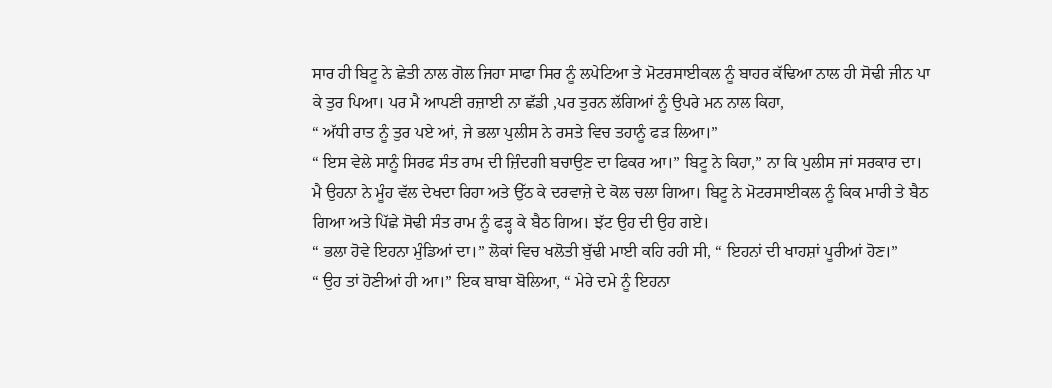ਸਾਰ ਹੀ ਬਿਟੂ ਨੇ ਛੇਤੀ ਨਾਲ ਗੋਲ ਜਿਹਾ ਸਾਫਾ ਸਿਰ ਨੂੰ ਲਪੇਟਿਆ ਤੇ ਮੋਟਰਸਾਈਕਲ ਨੂੰ ਬਾਹਰ ਕੱਢਿਆ ਨਾਲ ਹੀ ਸੋਢੀ ਜੀਨ ਪਾ ਕੇ ਤੁਰ ਪਿਆ। ਪਰ ਮੈ ਆਪਣੀ ਰਜ਼ਾਈ ਨਾ ਛੱਡੀ ,ਪਰ ਤੁਰਨ ਲੱਗਿਆਂ ਨੂੰ ਉਪਰੇ ਮਨ ਨਾਲ ਕਿਹਾ,
“ ਅੱਧੀ ਰਾਤ ਨੂੰ ਤੁਰ ਪਏ ਆਂ, ਜੇ ਭਲਾ ਪੁਲੀਸ ਨੇ ਰਸਤੇ ਵਿਚ ਤਹਾਨੂੰ ਫੜ ਲਿਆ।”
“ ਇਸ ਵੇਲੇ ਸਾਨੂੰ ਸਿਰਫ ਸੰਤ ਰਾਮ ਦੀ ਜ਼ਿੰਦਗੀ ਬਚਾਉਣ ਦਾ ਫਿਕਰ ਆ।” ਬਿਟੂ ਨੇ ਕਿਹਾ,” ਨਾ ਕਿ ਪੁਲੀਸ ਜਾਂ ਸਰਕਾਰ ਦਾ।
ਮੈ ਉਹਨਾ ਨੇ ਮੂੰਹ ਵੱਲ ਦੇਖਦਾ ਰਿਹਾ ਅਤੇ ਉੱਠ ਕੇ ਦਰਵਾਜ਼ੇ ਦੇ ਕੋਲ ਚਲਾ ਗਿਆ। ਬਿਟੂ ਨੇ ਮੋਟਰਸਾਈਕਲ ਨੂੰ ਕਿਕ ਮਾਰੀ ਤੇ ਬੈਠ ਗਿਆ ਅਤੇ ਪਿੱਛੇ ਸੋਢੀ ਸੰਤ ਰਾਮ ਨੂੰ ਫੜ੍ਹ ਕੇ ਬੈਠ ਗਿਅ। ਝੱਟ ਉਹ ਦੀ ਉਹ ਗਏ।
“ ਭਲਾ ਹੋਵੇ ਇਹਨਾ ਮੁੰਡਿਆਂ ਦਾ।” ਲੋਕਾਂ ਵਿਚ ਖਲੋਤੀ ਬੁੱਢੀ ਮਾਈ ਕਹਿ ਰਹੀ ਸੀ, “ ਇਹਨਾਂ ਦੀ ਖਾਹਸ਼ਾਂ ਪੂਰੀਆਂ ਹੋਣ।”
“ ਉਹ ਤਾਂ ਹੋਣੀਆਂ ਹੀ ਆ।” ਇਕ ਬਾਬਾ ਬੋਲਿਆ, “ ਮੇਰੇ ਦਮੇ ਨੂੰ ਇਹਨਾ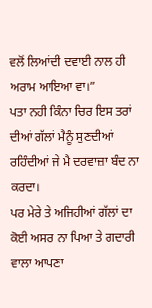ਵਲੋਂ ਲਿਆਂਦੀ ਦਵਾਈ ਨਾਲ ਹੀ ਅਰਾਮ ਆਇਆ ਵਾ।”
ਪਤਾ ਨਹੀ ਕਿੰਨਾ ਚਿਰ ਇਸ ਤਰਾਂ ਦੀਆਂ ਗੱਲਾਂ ਮੈਨੂੰ ਸੁਣਦੀਆਂ ਰਹਿੰਦੀਆਂ ਜੇ ਮੈ ਦਰਵਾਜ਼ਾ ਬੰਦ ਨਾ ਕਰਦਾ।
ਪਰ ਮੇਰੇ ਤੇ ਅਜਿਹੀਆਂ ਗੱਲਾਂ ਦਾ ਕੋਈ ਅਸਰ ਨਾ ਪਿਆ ਤੇ ਗਦਾਰੀ ਵਾਲਾ ਆਪਣਾ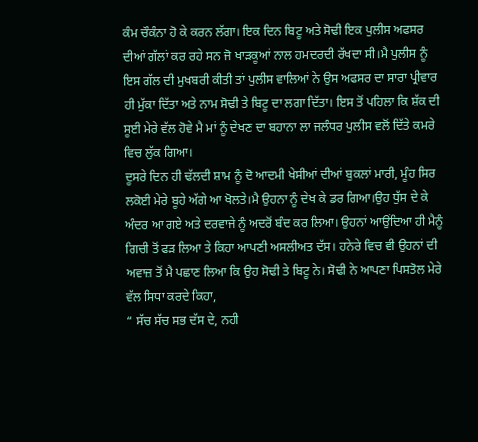ਕੰਮ ਚੌਕੰਨਾ ਹੋ ਕੇ ਕਰਨ ਲੱਗਾ। ਇਕ ਦਿਨ ਬਿਟੂ ਅਤੇ ਸੋਢੀ ਇਕ ਪੁਲੀਸ ਅਫਸਰ ਦੀਆਂ ਗੱਲਾਂ ਕਰ ਰਹੇ ਸਨ ਜੋ ਖਾੜਕੂਆਂ ਨਾਲ ਹਮਦਰਦੀ ਰੱਖਦਾ ਸੀ।ਮੈ ਪੁਲੀਸ ਨੂੰ ਇਸ ਗੱਲ ਦੀ ਮੁਖਬਰੀ ਕੀਤੀ ਤਾਂ ਪੁਲੀਸ ਵਾਲਿਆਂ ਨੇ ਉਸ ਅਫਸਰ ਦਾ ਸਾਰਾ ਪ੍ਰੀਵਾਰ ਹੀ ਮੁੱਕਾ ਦਿੱਤਾ ਅਤੇ ਨਾਮ ਸੋਢੀ ਤੇ ਬਿਟੂ ਦਾ ਲਗਾ ਦਿੱਤਾ। ਇਸ ਤੋਂ ਪਹਿਲਾ ਕਿ ਸ਼ੱਕ ਦੀ ਸੂਈ ਮੇਰੇ ਵੱਲ ਹੋਵੇ ਮੈ ਮਾਂ ਨੂੰ ਦੇਖਣ ਦਾ ਬਹਾਨਾ ਲਾ ਜਲੰਧਰ ਪੁਲੀਸ ਵਲੋਂ ਦਿੱਤੇ ਕਮਰੇ ਵਿਚ ਲੁੱਕ ਗਿਆ।
ਦੂਸਰੇ ਦਿਨ ਹੀ ਢੱਲਦੀ ਸ਼ਾਮ ਨੂੰ ਦੋ ਆਦਮੀ ਖੇਸੀਆਂ ਦੀਆਂ ਬੁਕਲਾਂ ਮਾਰੀ, ਮੂੰਹ ਸਿਰ ਲਕੋਈ ਮੇਰੇ ਬੂਹੇ ਅੱਗੇ ਆ ਖੋਲਤੇ।ਮੈ ਉਹਨਾ ਨੂੰ ਦੇਖ ਕੇ ਡਰ ਗਿਆ।ਉਹ ਧੁੱਸ ਦੇ ਕੇ ਅੰਦਰ ਆ ਗਏ ਅਤੇ ਦਰਵਾਜੇ ਨੂੰ ਅਦਰੋਂ ਬੰਦ ਕਰ ਲਿਆ। ਉਹਨਾਂ ਆਉਂਦਿਆ ਹੀ ਮੈਨੂੰ ਗਿਚੀ ਤੋਂ ਫੜ ਲਿਆ ਤੇ ਕਿਹਾ ਆਪਣੀ ਅਸਲੀਅਤ ਦੱਸ। ਹਨੇਰੇ ਵਿਚ ਵੀ ਉਹਨਾਂ ਦੀ ਅਵਾਜ਼ ਤੋਂ ਮੈ ਪਛਾਣ ਲਿਆ ਕਿ ਉਹ ਸੋਢੀ ਤੇ ਬਿਟੂ ਨੇ। ਸੋਢੀ ਨੇ ਆਪਣਾ ਪਿਸਤੋਲ ਮੇਰੇ ਵੱਲ ਸਿਧਾ ਕਰਦੇ ਕਿਹਾ,
“ ਸੱਚ ਸੱਚ ਸਭ ਦੱਸ ਦੇ, ਨਹੀ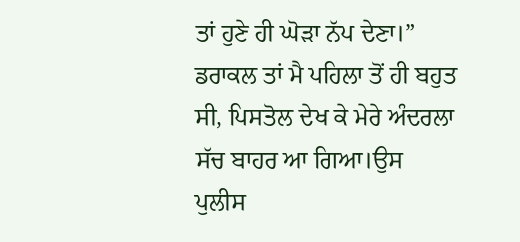ਤਾਂ ਹੁਣੇ ਹੀ ਘੋੜਾ ਨੱਪ ਦੇਣਾ।”
ਡਰਾਕਲ ਤਾਂ ਮੈ ਪਹਿਲਾ ਤੋਂ ਹੀ ਬਹੁਤ ਸੀ, ਪਿਸਤੋਲ ਦੇਖ ਕੇ ਮੇਰੇ ਅੰਦਰਲਾ ਸੱਚ ਬਾਹਰ ਆ ਗਿਆ।ਉਸ ਪੁਲੀਸ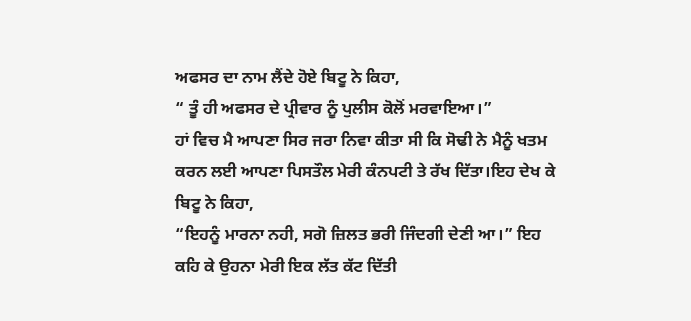ਅਫਸਰ ਦਾ ਨਾਮ ਲੈਂਦੇ ਹੋਏ ਬਿਟੂ ਨੇ ਕਿਹਾ,
“ ਤੂੰ ਹੀ ਅਫਸਰ ਦੇ ਪ੍ਰੀਵਾਰ ਨੂੰ ਪੁਲੀਸ ਕੋਲੋਂ ਮਰਵਾਇਆ।”
ਹਾਂ ਵਿਚ ਮੈ ਆਪਣਾ ਸਿਰ ਜਰਾ ਨਿਵਾ ਕੀਤਾ ਸੀ ਕਿ ਸੋਢੀ ਨੇ ਮੈਨੂੰ ਖਤਮ ਕਰਨ ਲਈ ਆਪਣਾ ਪਿਸਤੌਲ ਮੇਰੀ ਕੰਨਪਟੀ ਤੇ ਰੱਖ ਦਿੱਤਾ।ਇਹ ਦੇਖ ਕੇ ਬਿਟੂ ਨੇ ਕਿਹਾ,
“ਇਹਨੂੰ ਮਾਰਨਾ ਨਹੀ, ਸਗੋ ਜ਼ਿਲਤ ਭਰੀ ਜਿੰਦਗੀ ਦੇਣੀ ਆ।” ਇਹ ਕਹਿ ਕੇ ਉਹਨਾ ਮੇਰੀ ਇਕ ਲੱਤ ਕੱਟ ਦਿੱਤੀ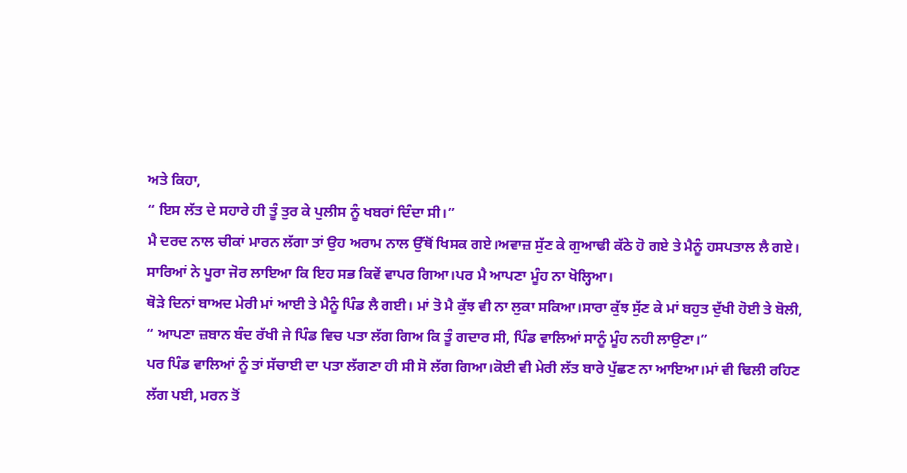ਅਤੇ ਕਿਹਾ,
“ ਇਸ ਲੱਤ ਦੇ ਸਹਾਰੇ ਹੀ ਤੂੰ ਤੁਰ ਕੇ ਪੁਲੀਸ ਨੂੰ ਖਬਰਾਂ ਦਿੰਦਾ ਸੀ।”
ਮੈ ਦਰਦ ਨਾਲ ਚੀਕਾਂ ਮਾਰਨ ਲੱਗਾ ਤਾਂ ਉਹ ਅਰਾਮ ਨਾਲ ਉੱਥੋਂ ਖਿਸਕ ਗਏ।ਅਵਾਜ਼ ਸੁੱਣ ਕੇ ਗੁਆਢੀ ਕੱਠੇ ਹੋ ਗਏ ਤੇ ਮੈਨੂੰ ਹਸਪਤਾਲ ਲੈ ਗਏ। ਸਾਰਿਆਂ ਨੇ ਪੂਰਾ ਜੋਰ ਲਾਇਆ ਕਿ ਇਹ ਸਭ ਕਿਵੇਂ ਵਾਪਰ ਗਿਆ।ਪਰ ਮੈ ਆਪਣਾ ਮੂੰਹ ਨਾ ਖੋਲ੍ਹਿਆ।
ਥੋੜੇ ਦਿਨਾਂ ਬਾਅਦ ਮੇਰੀ ਮਾਂ ਆਈ ਤੇ ਮੈਨੂੰ ਪਿੰਡ ਲੈ ਗਈ। ਮਾਂ ਤੋ ਮੈ ਕੁੱਝ ਵੀ ਨਾ ਲੁਕਾ ਸਕਿਆ।ਸਾਰਾ ਕੁੱਝ ਸੁੱਣ ਕੇ ਮਾਂ ਬਹੁਤ ਦੁੱਖੀ ਹੋਈ ਤੇ ਬੋਲੀ,
“ ਆਪਣਾ ਜ਼ਬਾਨ ਬੰਦ ਰੱਖੀ ਜੇ ਪਿੰਡ ਵਿਚ ਪਤਾ ਲੱਗ ਗਿਅ ਕਿ ਤੂੰ ਗਦਾਰ ਸੀ, ਪਿੰਡ ਵਾਲਿਆਂ ਸਾਨੂੰ ਮੂੰਹ ਨਹੀ ਲਾਉਣਾ।”
ਪਰ ਪਿੰਡ ਵਾਲਿਆਂ ਨੂੰ ਤਾਂ ਸੱਚਾਈ ਦਾ ਪਤਾ ਲੱਗਣਾ ਹੀ ਸੀ ਸੋ ਲੱਗ ਗਿਆ।ਕੋਈ ਵੀ ਮੇਰੀ ਲੱਤ ਬਾਰੇ ਪੁੱਛਣ ਨਾ ਆਇਆ।ਮਾਂ ਵੀ ਢਿਲੀ ਰਹਿਣ ਲੱਗ ਪਈ, ਮਰਨ ਤੋਂ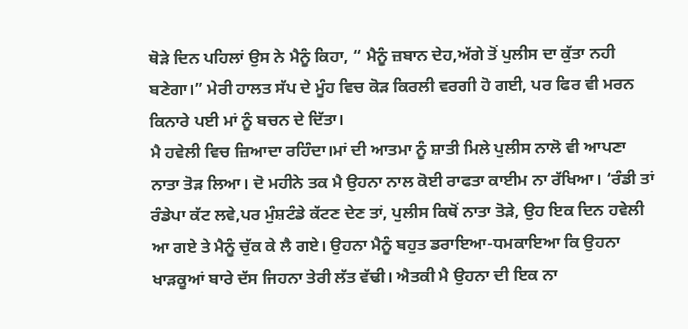ਥੋੜੇ ਦਿਨ ਪਹਿਲਾਂ ਉਸ ਨੇ ਮੈਨੂੰ ਕਿਹਾ, “ ਮੈਨੂੰ ਜ਼ਬਾਨ ਦੇਹ,ਅੱਗੇ ਤੋਂ ਪੁਲੀਸ ਦਾ ਕੁੱਤਾ ਨਹੀ ਬਣੇਗਾ।” ਮੇਰੀ ਹਾਲਤ ਸੱਪ ਦੇ ਮੂੰਹ ਵਿਚ ਕੋੜ ਕਿਰਲੀ ਵਰਗੀ ਹੋ ਗਈ, ਪਰ ਫਿਰ ਵੀ ਮਰਨ ਕਿਨਾਰੇ ਪਈ ਮਾਂ ਨੂੰ ਬਚਨ ਦੇ ਦਿੱਤਾ।
ਮੈ ਹਵੇਲੀ ਵਿਚ ਜ਼ਿਆਦਾ ਰਹਿੰਦਾ।ਮਾਂ ਦੀ ਆਤਮਾ ਨੂੰ ਸ਼ਾਤੀ ਮਿਲੇ ਪੁਲੀਸ ਨਾਲੋ ਵੀ ਆਪਣਾ ਨਾਤਾ ਤੋੜ ਲਿਆ। ਦੋ ਮਹੀਨੇ ਤਕ ਮੈ ਉਹਨਾ ਨਾਲ ਕੋਈ ਰਾਫਤਾ ਕਾਈਮ ਨਾ ਰੱਖਿਆ। ‘ਰੰਡੀ ਤਾਂ ਰੰਡੇਪਾ ਕੱਟ ਲਵੇ,ਪਰ ਮੁੰਸ਼ਟੰਡੇ ਕੱਟਣ ਦੇਣ ਤਾਂ, ਪੁਲੀਸ ਕਿਥੋਂ ਨਾਤਾ ਤੋੜੇ, ਉਹ ਇਕ ਦਿਨ ਹਵੇਲੀ ਆ ਗਏ ਤੇ ਮੈਨੂੰ ਚੁੱਕ ਕੇ ਲੈ ਗਏ। ਉਹਨਾ ਮੈਨੂੰ ਬਹੁਤ ਡਰਾਇਆ-ਧਮਕਾਇਆ ਕਿ ਉਹਨਾ ਖਾੜਕੂਆਂ ਬਾਰੇ ਦੱਸ ਜਿਹਨਾ ਤੇਰੀ ਲੱਤ ਵੱਢੀ। ਐਤਕੀ ਮੈ ਉਹਨਾ ਦੀ ਇਕ ਨਾ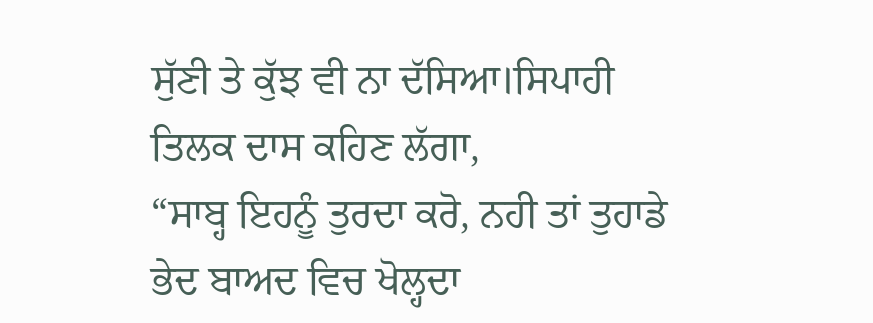ਸੁੱਣੀ ਤੇ ਕੁੱਝ ਵੀ ਨਾ ਦੱਸਿਆ।ਸਿਪਾਹੀ ਤਿਲਕ ਦਾਸ ਕਹਿਣ ਲੱਗਾ,
“ਸਾਬ੍ਹ ਇਹਨੂੰ ਤੁਰਦਾ ਕਰੋ, ਨਹੀ ਤਾਂ ਤੁਹਾਡੇ ਭੇਦ ਬਾਅਦ ਵਿਚ ਖੋਲ੍ਹਦਾ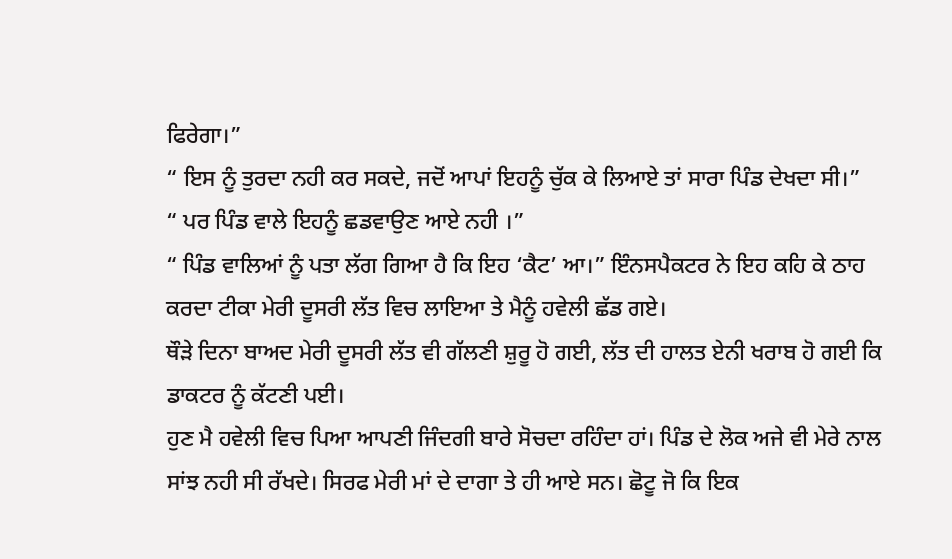ਫਿਰੇਗਾ।”
“ ਇਸ ਨੂੰ ਤੁਰਦਾ ਨਹੀ ਕਰ ਸਕਦੇ, ਜਦੋਂ ਆਪਾਂ ਇਹਨੂੰ ਚੁੱਕ ਕੇ ਲਿਆਏ ਤਾਂ ਸਾਰਾ ਪਿੰਡ ਦੇਖਦਾ ਸੀ।”
“ ਪਰ ਪਿੰਡ ਵਾਲੇ ਇਹਨੂੰ ਛਡਵਾਉਣ ਆਏ ਨਹੀ ।”
“ ਪਿੰਡ ਵਾਲਿਆਂ ਨੂੰ ਪਤਾ ਲੱਗ ਗਿਆ ਹੈ ਕਿ ਇਹ ‘ਕੈਟ’ ਆ।” ਇੰਨਸਪੈਕਟਰ ਨੇ ਇਹ ਕਹਿ ਕੇ ਠਾਹ ਕਰਦਾ ਟੀਕਾ ਮੇਰੀ ਦੂਸਰੀ ਲੱਤ ਵਿਚ ਲਾਇਆ ਤੇ ਮੈਨੂੰ ਹਵੇਲੀ ਛੱਡ ਗਏ।
ਥੌੜੇ ਦਿਨਾ ਬਾਅਦ ਮੇਰੀ ਦੂਸਰੀ ਲੱਤ ਵੀ ਗੱਲਣੀ ਸ਼ੁਰੂ ਹੋ ਗਈ, ਲੱਤ ਦੀ ਹਾਲਤ ਏਨੀ ਖਰਾਬ ਹੋ ਗਈ ਕਿ ਡਾਕਟਰ ਨੂੰ ਕੱਟਣੀ ਪਈ।
ਹੁਣ ਮੈ ਹਵੇਲੀ ਵਿਚ ਪਿਆ ਆਪਣੀ ਜਿੰਦਗੀ ਬਾਰੇ ਸੋਚਦਾ ਰਹਿੰਦਾ ਹਾਂ। ਪਿੰਡ ਦੇ ਲੋਕ ਅਜੇ ਵੀ ਮੇਰੇ ਨਾਲ ਸਾਂਝ ਨਹੀ ਸੀ ਰੱਖਦੇ। ਸਿਰਫ ਮੇਰੀ ਮਾਂ ਦੇ ਦਾਗਾ ਤੇ ਹੀ ਆਏ ਸਨ। ਛੋਟੂ ਜੋ ਕਿ ਇਕ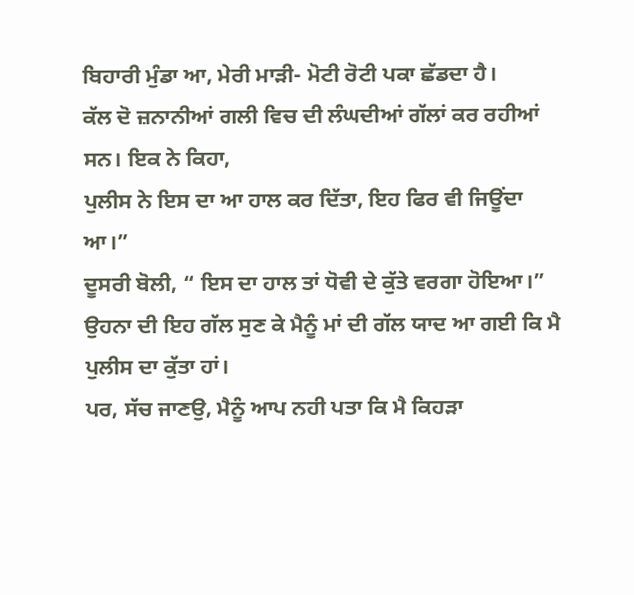ਬਿਹਾਰੀ ਮੁੰਡਾ ਆ, ਮੇਰੀ ਮਾੜੀ- ਮੋਟੀ ਰੋਟੀ ਪਕਾ ਛੱਡਦਾ ਹੈ।
ਕੱਲ ਦੋ ਜ਼ਨਾਨੀਆਂ ਗਲੀ ਵਿਚ ਦੀ ਲੰਘਦੀਆਂ ਗੱਲਾਂ ਕਰ ਰਹੀਆਂ ਸਨ। ਇਕ ਨੇ ਕਿਹਾ,
ਪੁਲੀਸ ਨੇ ਇਸ ਦਾ ਆ ਹਾਲ ਕਰ ਦਿੱਤਾ, ਇਹ ਫਿਰ ਵੀ ਜਿਊਂਦਾ ਆ।”
ਦੂਸਰੀ ਬੋਲੀ, “ ਇਸ ਦਾ ਹਾਲ ਤਾਂ ਧੋਵੀ ਦੇ ਕੁੱਤੇ ਵਰਗਾ ਹੋਇਆ।”
ਉਹਨਾ ਦੀ ਇਹ ਗੱਲ ਸੁਣ ਕੇ ਮੈਨੂੰ ਮਾਂ ਦੀ ਗੱਲ ਯਾਦ ਆ ਗਈ ਕਿ ਮੈ ਪੁਲੀਸ ਦਾ ਕੁੱਤਾ ਹਾਂ।
ਪਰ, ਸੱਚ ਜਾਣਉ, ਮੈਨੂੰ ਆਪ ਨਹੀ ਪਤਾ ਕਿ ਮੈ ਕਿਹੜਾ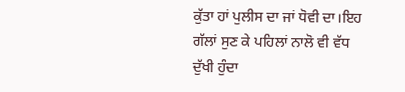ਕੁੱਤਾ ਹਾਂ ਪੁਲੀਸ ਦਾ ਜਾਂ ਧੋਵੀ ਦਾ।ਇਹ ਗੱਲਾਂ ਸੁਣ ਕੇ ਪਹਿਲਾਂ ਨਾਲੋ ਵੀ ਵੱਧ ਦੁੱਖੀ ਹੁੰਦਾ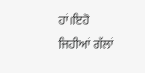ਹਾਂ।ਇਹੋ ਜਿਹੀਆਂ ਗੱਲਾਂ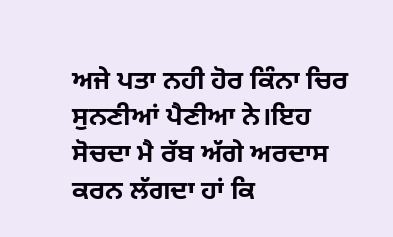ਅਜੇ ਪਤਾ ਨਹੀ ਹੋਰ ਕਿੰਨਾ ਚਿਰ ਸੁਨਣੀਆਂ ਪੈਣੀਆ ਨੇ।ਇਹ ਸੋਚਦਾ ਮੈ ਰੱਬ ਅੱਗੇ ਅਰਦਾਸ ਕਰਨ ਲੱਗਦਾ ਹਾਂ ਕਿ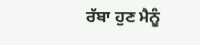ਰੱਬਾ ਹੁਣ ਮੈਨੂੰ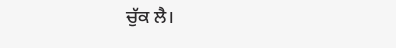ਚੁੱਕ ਲੈ।